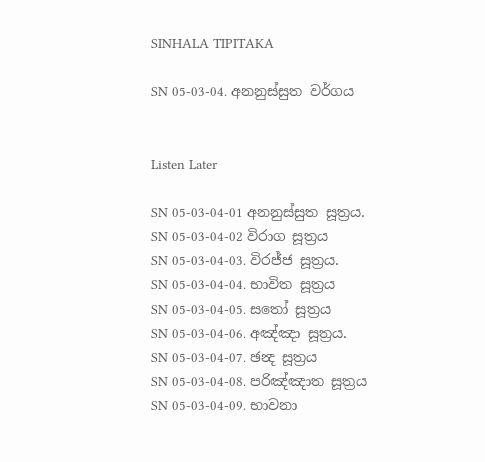SINHALA TIPITAKA

SN 05-03-04. අනනුස්සුත වර්ගය


Listen Later

SN 05-03-04-01 අනනුස්සුත සූත්‍රය.
SN 05-03-04-02 විරාග සූත්‍රය
SN 05-03-04-03. විරජ්ජ සූත්‍රය.
SN 05-03-04-04. භාවිත සූත්‍රය
SN 05-03-04-05. සතෝ සූත්‍රය
SN 05-03-04-06. අඤ්ඤා සූත්‍රය.
SN 05-03-04-07. ඡන්‍ද සූත්‍රය
SN 05-03-04-08. පරිඤ්ඤාත සූත්‍රය
SN 05-03-04-09. භාවනා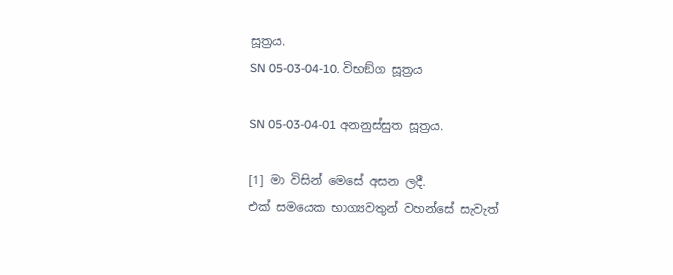සූත්‍රය.
SN 05-03-04-10. විභඞ්ග සූත්‍රය

SN 05-03-04-01 අනනුස්සුත සූත්‍රය.

[1] මා විසින් මෙසේ අසන ලදී.
එක් සමයෙක භාග්‍යවතුන් වහන්සේ සැවැත්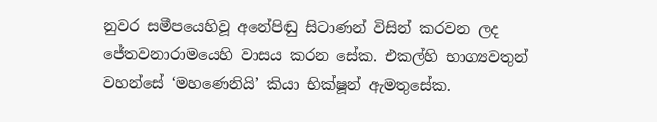නුවර සමීපයෙහිවූ අනේපිඬු සිටාණන් විසින් කරවන ලද ජේතවනාරාමයෙහි වාසය කරන සේක. එකල්හි භාග්‍යවතුන් වහන්සේ ‘මහණෙනියි’ කියා භික්ෂූන් ඇමතුසේක.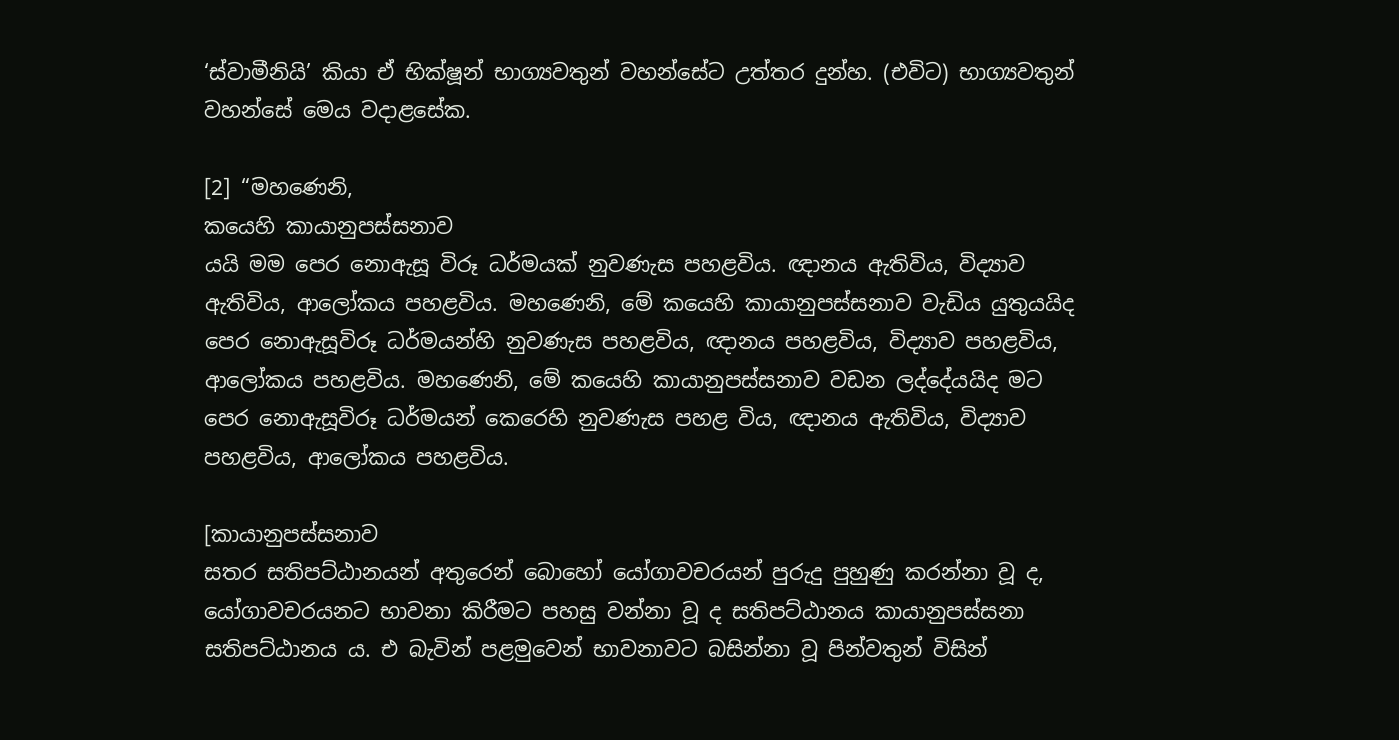‘ස්වාමීනියි’ කියා ඒ භික්ෂූන් භාග්‍යවතුන් වහන්සේට උත්තර දුන්හ. (එවිට) භාග්‍යවතුන් වහන්සේ මෙය වදාළසේක.

[2] “මහණෙනි,
කයෙහි කායානුපස්සනාව
යයි මම පෙර නොඇසූ විරූ ධර්මයක් නුවණැස පහළවිය. ඥානය ඇතිවිය, විද්‍යාව ඇතිවිය, ආලෝකය පහළවිය. මහණෙනි, මේ කයෙහි කායානුපස්සනාව වැඩිය යුතුයයිද පෙර නොඇසූවිරූ ධර්මයන්හි නුවණැස පහළවිය, ඥානය පහළවිය, විද්‍යාව පහළවිය, ආලෝකය පහළවිය. මහණෙනි, මේ කයෙහි කායානුපස්සනාව වඩන ලද්දේයයිද මට පෙර නොඇසූවිරූ ධර්මයන් කෙරෙහි නුවණැස පහළ විය, ඥානය ඇතිවිය, විද්‍යාව පහළවිය, ආලෝකය පහළවිය.

[කායානුපස්සනාව
සතර සතිපට්ඨානයන් අතුරෙන් බොහෝ යෝගාවචරයන් පුරුදු පුහුණු කරන්නා වූ ද, යෝගාවචරයනට භාවනා කිරීමට පහසු වන්නා වූ ද සතිපට්ඨානය කායානුපස්සනා සතිපට්ඨානය ය. එ බැවින් පළමුවෙන් භාවනාවට බසින්නා වූ පින්වතුන් විසින්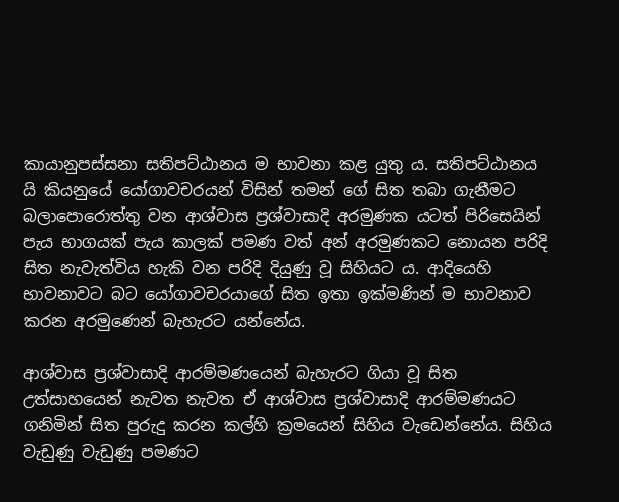කායානුපස්සනා සතිපට්ඨානය ම භාවනා කළ යුතු ය. සතිපට්ඨානය යි කියනුයේ යෝගාවචරයන් විසින් තමන් ගේ සිත තබා ගැනීමට බලාපොරොත්තු වන ආශ්වාස ප්‍ර‍ශ්වාසාදි අරමුණක යටත් පිරිසෙයින් පැය භාගයක් පැය කාලක් පමණ වත් අන් අරමුණකට නොයන පරිදි සිත නැවැත්විය හැකි වන පරිදි දියුණු වූ සිහියට ය. ආදියෙහි භාවනාවට බට යෝගාවචරයාගේ සිත ඉතා ඉක්මණින් ම භාවනාව කරන අරමුණෙන් බැහැරට යන්නේය.

ආශ්වාස ප්‍ර‍ශ්වාසාදි ආරම්මණයෙන් බැහැරට ගියා වූ සිත උත්සාහයෙන් නැවත නැවත ඒ ආශ්වාස ප්‍ර‍ශ්වාසාදි ආරම්මණයට ගනිමින් සිත පුරුදු කරන කල්හි ක්‍ර‍මයෙන් සිහිය වැඩෙන්නේය. සිහිය වැඩුණු වැඩුණු පමණට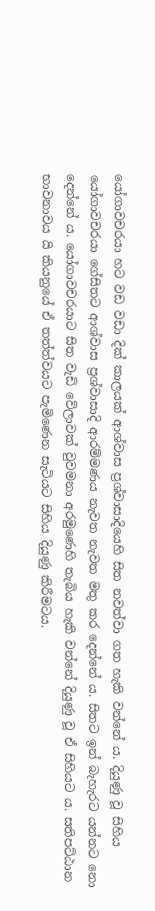යෝගාවචරයා හට වඩ වඩා දික් කාලයක් ආශ්වාස ප්‍ර‍ශ්වාසාදියෙහි සිත නවත්වා ගත හැකි වන්නේ ය. දියුණු වූ සිහිය යෝගාවචරයා ගේසිතට ආශ්වාස ප්‍ර‍ශ්වාසාදි ආරම්මණය නැවත නැවත මතු කර දෙන්නේ ය. සිතට ඉන් බැහැරට යන්නට නො දෙන්නේ ය. යෝගාවචරයාට සිත වැඩි වේලාවක් වුවමනා අරමුණෙහි තැබිය හැකි වන්නේ දියුණු වූ ඒ සිහියට ය. සතිපට්ඨාන භාවනාවය යි කියනුයේ ඒ තත්ත්වයට පැමිණෙන සැටියට සිහිය දියුණු කිරීමටය.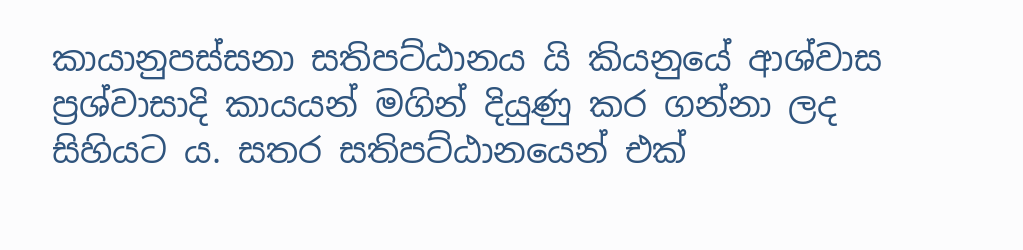කායානුපස්සනා සතිපට්ඨානය යි කියනුයේ ආශ්වාස ප්‍ර‍ශ්වාසාදි කායයන් මගින් දියුණු කර ගන්නා ලද සිහියට ය. සතර සතිපට්ඨානයෙන් එක්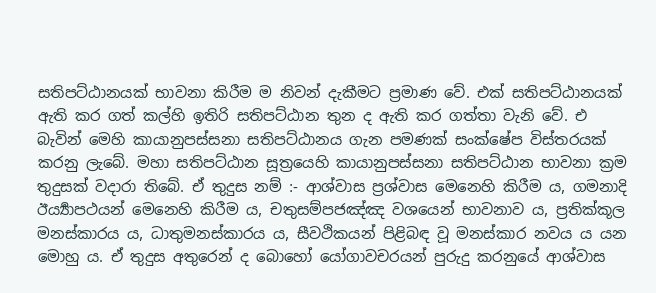සතිපට්ඨානයක් භාවනා කිරීම ම නිවන් දැකීමට ප්‍ර‍මාණ වේ. එක් සතිපට්ඨානයක් ඇති කර ගත් කල්හි ඉතිරි සතිපට්ඨාන තුන ද ඇති කර ගත්තා වැනි වේ. එ බැවින් මෙහි කායානුපස්සනා සතිපට්ඨානය ගැන පමණක් සංක්ෂේප විස්තරයක් කරනු ලැබේ. මහා සතිපට්ඨාන සූත්‍රයෙහි කායානුපස්සනා සතිපට්ඨාන භාවනා ක්‍ර‍ම තුදුසක් වදාරා තිබේ. ඒ තුදුස නම් :- ආශ්වාස ප්‍ර‍ශ්වාස මෙනෙහි කිරීම ය, ගමනාදි ඊර්‍ය්‍යාපථයන් මෙනෙහි කිරීම ය, චතුසම්පජඤ්ඤ වශයෙන් භාවනාව ය, ප්‍ර‍තික්කූල මනස්කාරය ය, ධාතුමනස්කාරය ය, සීවථිකයන් පිළිබඳ වූ මනස්කාර නවය ය යන මොහු ය. ඒ තුදුස අතුරෙන් ද බොහෝ යෝගාවචරයන් පුරුදු කරනුයේ ආශ්වාස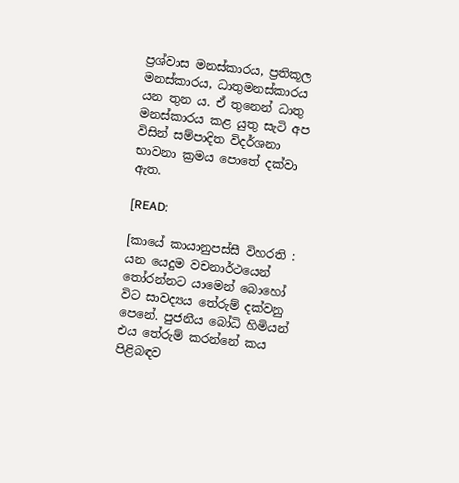ප්‍ර‍ශ්වාස මනස්කාරය, ප්‍ර‍තිකූල මනස්කාරය, ධාතුමනස්කාරය යන තුන ය. ඒ තුනෙන් ධාතු මනස්කාරය කළ යුතු සැටි අප විසින් සම්පාදිත විදර්ශනා භාවනා ක්‍ර‍මය පොතේ දක්වා ඇත.

[READ:

[කායේ කායානුපස්සී විහරති : යන යෙදුම වචනාර්ථයෙන් තෝරන්නට යාමෙන් බොහෝ විට සාවද්‍යය තේරුම් දක්වනු පෙනේ. පුජනීය බෝධි හිමියන් එය තේරුම් කරන්නේ කය පිළිබඳව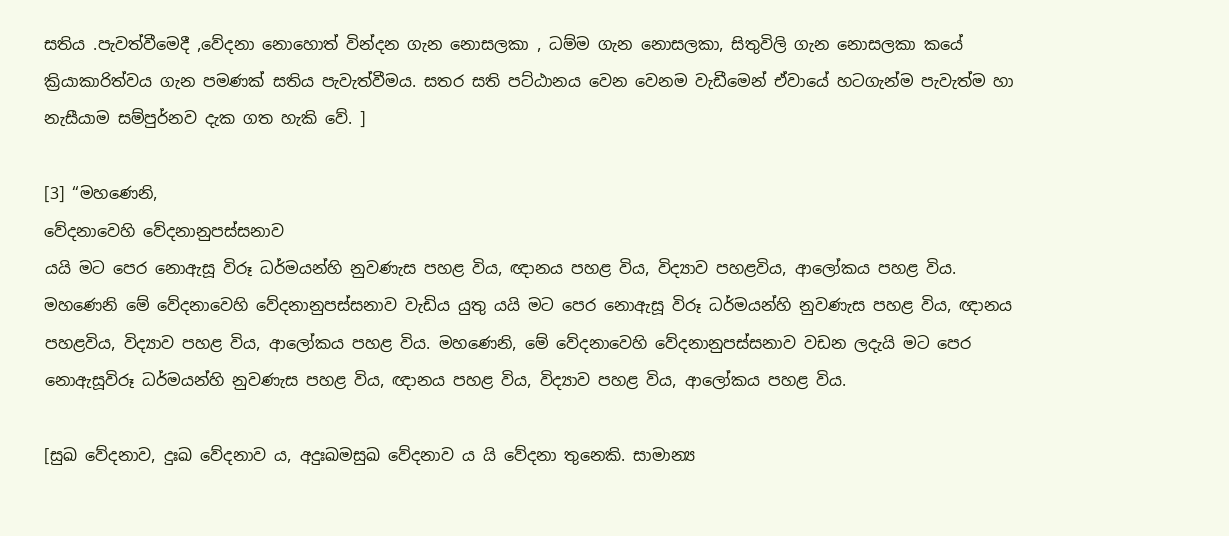සතිය .පැවත්වීමෙදී ,වේදනා නොහොත් වින්දන ගැන නොසලකා , ධම්ම ගැන නොසලකා, සිතුවිලි ගැන නොසලකා කයේ ක්‍රියාකාරිත්වය ගැන පමණක් සතිය පැවැත්වීමය. සතර සති පට්ඨානය වෙන වෙනම වැඩීමෙන් ඒවායේ හටගැන්ම පැවැත්ම හා නැසීයාම සම්පුර්නව දැක ගත හැකි වේ. ]

[3] “මහණෙනි,
වේදනාවෙහි වේදනානුපස්සනාව
යයි මට පෙර නොඇසූ විරූ ධර්මයන්හි නුවණැස පහළ විය, ඥානය පහළ විය, විද්‍යාව පහළවිය, ආලෝකය පහළ විය. මහණෙනි මේ වේදනාවෙහි වේදනානුපස්සනාව වැඩිය යුතු යයි මට පෙර නොඇසූ විරූ ධර්මයන්හි නුවණැස පහළ විය, ඥානය පහළවිය, විද්‍යාව පහළ විය, ආලෝකය පහළ විය. මහණෙනි, මේ වේදනාවෙහි වේදනානුපස්සනාව වඩන ලදැයි මට පෙර නොඇසූවිරූ ධර්මයන්හි නුවණැස පහළ විය, ඥානය පහළ විය, විද්‍යාව පහළ විය, ආලෝකය පහළ විය.

[සුඛ වේදනාව, දුඃඛ වේදනාව ය, අදුඃඛමසුඛ වේදනාව ය යි වේදනා තුනෙකි. සාමාන්‍ය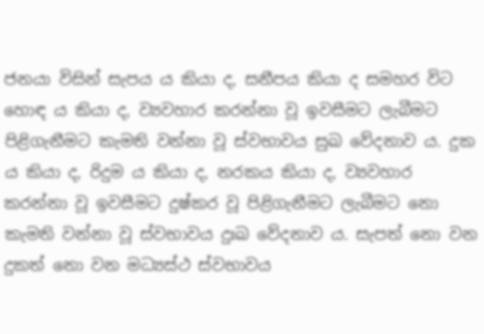ජනයා විසින් සැපය ය කියා ද, සනීපය කියා ද සමහර විට හොඳ ය කියා ද, ව්‍යවහාර කරන්නා වූ ඉවසීමට ලැබීමට පිළිගැනීමට කැමති වන්නා වූ ස්වභාවය සුඛ වේදනාව ය. දුක ය කියා ද, රිදුම ය කියා ද, නරකය කියා ද, ව්‍යවහාර කරන්නා වූ ඉවසීමට දුෂ්කර වූ පිළිගැනීමට ලැබීමට නො කැමති වන්නා වූ ස්වභාවය දුඃඛ වේදනාව ය. සැපත් නො වන දුකත් නො වන මධ්‍යස්ථ ස්වභාවය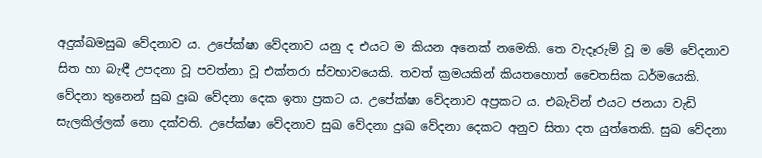අදුක්ඛමසුඛ වේදනාව ය. උපේක්ෂා වේදනාව යනු ද එයට ම කියන අනෙක් නමෙකි. තෙ වැදෑරුම් වූ ම මේ වේදනාව සිත හා බැඳී උපදනා වූ පවත්නා වූ එක්තරා ස්වභාවයෙකි. තවත් ක්‍ර‍මයකින් කියතහොත් චෛතසික ධර්මයෙකි. වේදනා තුනෙන් සුඛ දුඃඛ වේදනා දෙක ඉතා ප්‍ර‍කට ය. උපේක්ෂා වේදනාව අප්‍ර‍කට ය. එබැවින් එයට ජනයා වැඩි සැලකිල්ලක් නො දක්වති. උපේක්ෂා වේදනාව සුඛ වේදනා දුඃඛ වේදනා දෙකට අනුව සිතා දත යුත්තෙකි. සුඛ වේදනා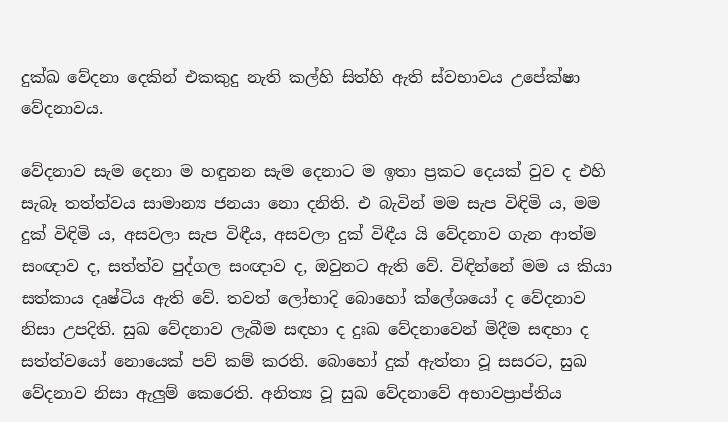දුක්ඛ වේදනා දෙකින් එකකුදු නැති කල්හි සිත්හි ඇති ස්වභාවය උපේක්ෂා වේදනාවය.

වේදනාව සැම දෙනා ම හඳුනන සැම දෙනාට ම ඉතා ප්‍ර‍කට දෙයක් වුව ද එහි සැබෑ තත්ත්වය සාමාන්‍ය ජනයා නො දනිති. එ බැවින් මම සැප විඳිමි ය, මම දුක් විඳිමි ය, අසවලා සැප විඳීය, අසවලා දුක් විඳීය යි වේදනාව ගැන ආත්ම සංඥාව ද, සත්ත්ව පුද්ගල සංඥාව ද, ඔවුනට ඇති වේ. විඳින්නේ මම ය කියා සත්කාය දෘෂ්ටිය ඇති වේ. තවත් ලෝභාදි බොහෝ ක්ලේශයෝ ද වේදනාව නිසා උපදිති. සුඛ වේදනාව ලැබීම සඳහා ද දුඃඛ වේදනාවෙන් මිදීම සඳහා ද සත්ත්වයෝ නොයෙක් පව් කම් කරති. බොහෝ දුක් ඇත්තා වූ සසරට, සුඛ වේදනාව නිසා ඇලුම් කෙරෙති. අනිත්‍ය වූ සුඛ වේදනාවේ අභාවප්‍රාප්තිය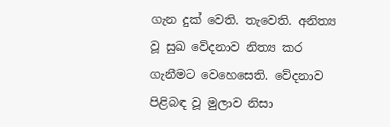ගැන දුක් වෙති. තැවෙති. අනිත්‍ය වූ සුඛ වේදනාව නිත්‍ය කර ගැනීමට වෙහෙසෙති. වේදනාව පිළිබඳ වූ මුලාව නිසා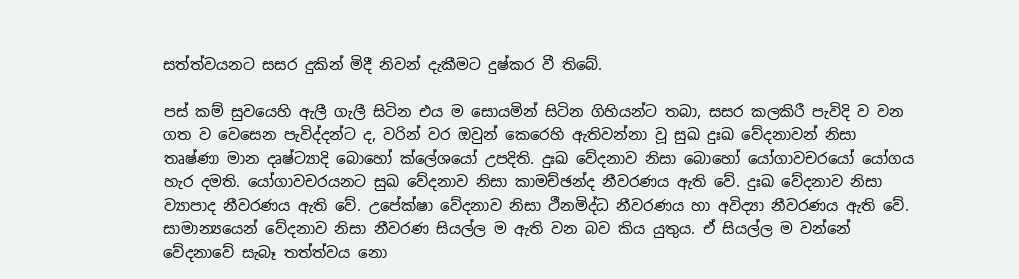සත්ත්වයනට සසර දුකින් මිදී නිවන් දැකීමට දුෂ්කර වී තිබේ.

පස් කම් සුවයෙහි ඇලී ගැලී සිටින එය ම සොයමින් සිටින ගිහියන්ට තබා, සසර කලකිරී පැවිදි ව වන ගත ව වෙසෙන පැවිද්දන්ට ද, වරින් වර ඔවුන් කෙරෙහි ඇතිවන්නා වූ සුඛ දුඃඛ වේදනාවන් නිසා තෘෂ්ණා මාන දෘෂ්ට්‍යාදි බොහෝ ක්ලේශයෝ උපදිති. දුඃඛ වේදනාව නිසා බොහෝ යෝගාවචරයෝ යෝගය හැර දමති. යෝගාවචරයනට සුඛ වේදනාව නිසා කාමච්ඡන්ද නීවරණය ඇති වේ. දුඃඛ වේදනාව නිසා ව්‍යාපාද නීවරණය ඇති වේ. උපේක්ෂා වේදනාව නිසා ථීනමිද්ධ නීවරණය හා අවිද්‍යා නීවරණය ඇති වේ. සාමාන්‍යයෙන් වේදනාව නිසා නීවරණ සියල්ල ම ඇති වන බව කිය යුතුය. ඒ සියල්ල ම වන්නේ වේදනාවේ සැබෑ තත්ත්වය නො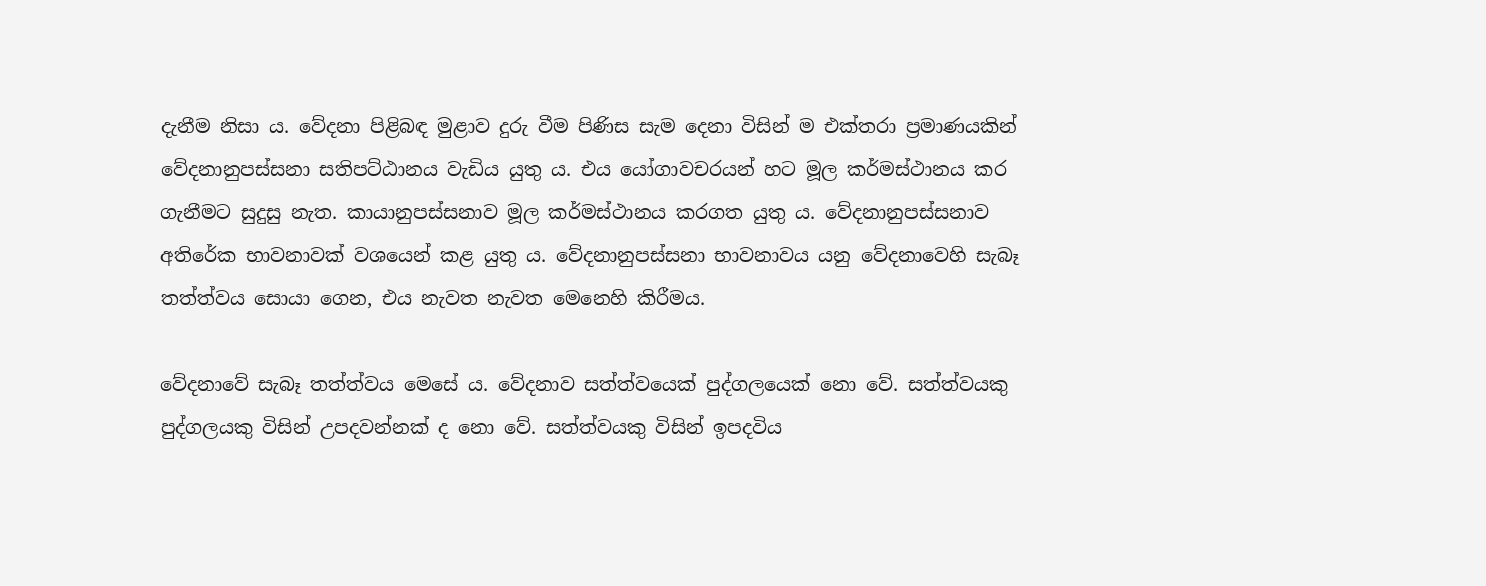දැනීම නිසා ය. වේදනා පිළිබඳ මුළාව දුරු වීම පිණිස සැම දෙනා විසින් ම එක්තරා ප්‍ර‍මාණයකින් වේදනානුපස්සනා සතිපට්ඨානය වැඩිය යුතු ය. එය යෝගාවචරයන් හට මූල කර්මස්ථානය කර ගැනීමට සුදුසු නැත. කායානුපස්සනාව මූල කර්මස්ථානය කරගත යුතු ය. වේදනානුපස්සනාව අතිරේක භාවනාවක් වශයෙන් කළ යුතු ය. වේදනානුපස්සනා භාවනාවය යනු වේදනාවෙහි සැබෑ තත්ත්වය සොයා ගෙන, එය නැවත නැවත මෙනෙහි කිරීමය.

වේදනාවේ සැබෑ තත්ත්වය මෙසේ ය. වේදනාව සත්ත්වයෙක් පුද්ගලයෙක් නො වේ. සත්ත්වයකු පුද්ගලයකු විසින් උපදවන්නක් ද නො වේ. සත්ත්වයකු විසින් ඉපදවිය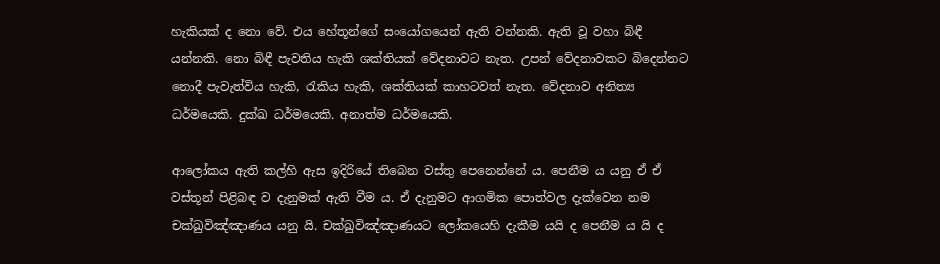හැකියක් ද නො වේ. එය හේතූන්ගේ සංයෝගයෙන් ඇති වන්නකි. ඇති වූ වහා බිඳී යන්නකි. නො බිඳී පැවතිය හැකි ශක්තියක් වේදනාවට නැත. උපන් වේදනාවකට බිදෙන්නට නොදී පැවැත්විය හැකි, රැකිය හැකි, ශක්තියක් කාහටවත් නැත. වේදනාව අනිත්‍ය ධර්මයෙකි. දුක්ඛ ධර්මයෙකි. අනාත්ම ධර්මයෙකි.

ආලෝකය ඇති කල්හි ඇස ඉදිරියේ තිබෙන වස්තු පෙනෙන්නේ ය. පෙනීම ය යනු ඒ ඒ වස්තූන් පිළිබඳ ව දැනුමක් ඇති වීම ය. ඒ දැනුමට ආගමික පොත්වල දැක්වෙන නම චක්ඛුවිඤ්ඤාණය යනු යි. චක්ඛුවිඤ්ඤාණයට ලෝකයෙහි දැකීම යයි ද පෙනීම ය යි ද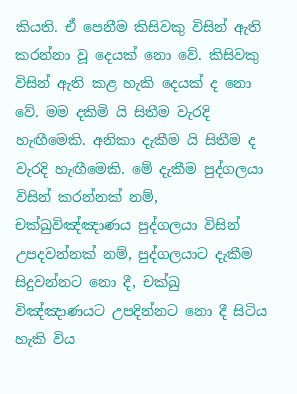කියති. ඒ පෙනීම කිසිවකු විසින් ඇති කරන්නා වූ දෙයක් නො වේ. කිසිවකු විසින් ඇති කළ හැකි දෙයක් ද නො වේ. මම දකිමි යි සිතීම වැරදි හැඟීමෙකි. අනිකා දැකීම යි සිතීම ද වැරදි හැඟීමෙකි. මේ දැකීම පුද්ගලයා විසින් කරන්නක් නම්, චක්ඛුවිඤ්ඤාණය පුද්ගලයා විසින් උපදවන්නක් නම්, පුද්ගලයාට දැකීම සිදුවන්නට නො දී, චක්ඛු විඤ්ඤාණයට උපදින්නට නො දී සිටිය හැකි විය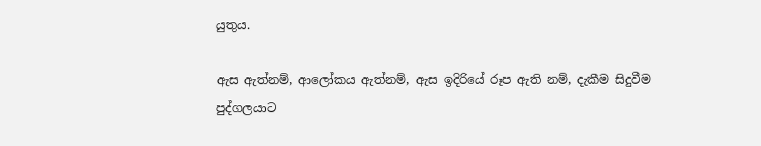යුතුය.

ඇස ඇත්නම්, ආලෝකය ඇත්නම්, ඇස ඉදිරියේ රූප ඇති නම්, දැකීම සිදුවීම පුද්ගලයාට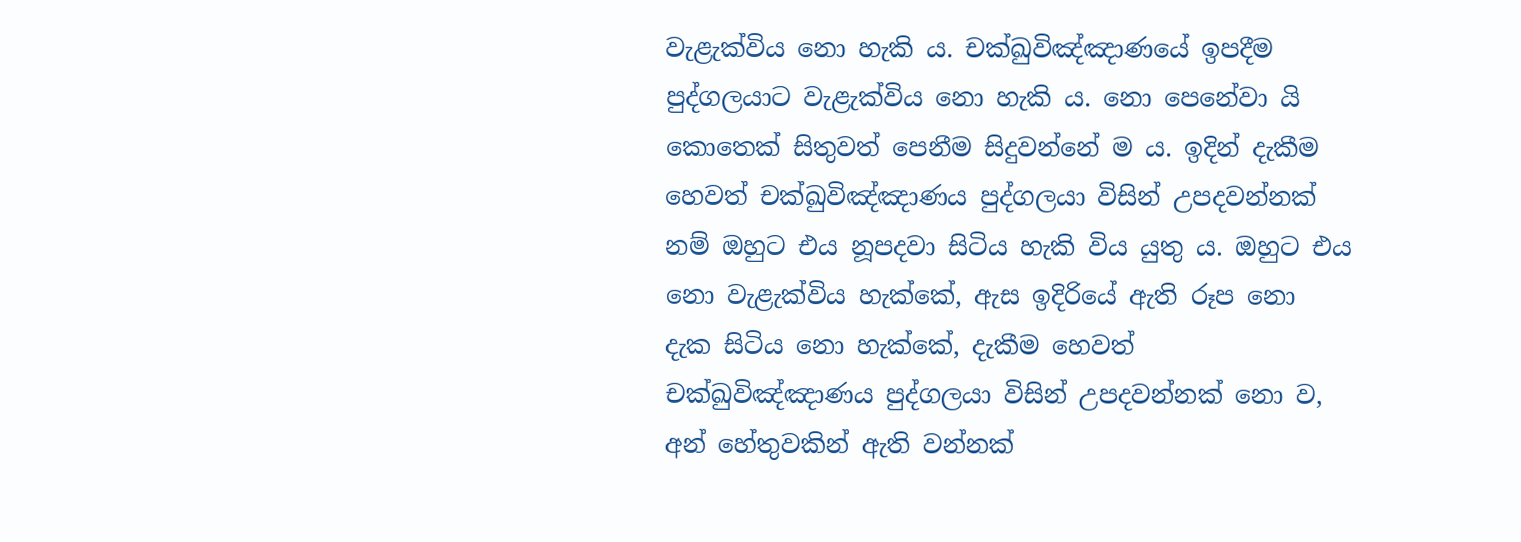වැළැක්විය නො හැකි ය. චක්ඛුවිඤ්ඤාණයේ ඉපදීම පුද්ගලයාට වැළැක්විය නො හැකි ය. නො පෙනේවා යි කොතෙක් සිතුවත් පෙනීම සිදුවන්නේ ම ය. ඉදින් දැකීම හෙවත් චක්ඛුවිඤ්ඤාණය පුද්ගලයා විසින් උපදවන්නක් නම් ඔහුට එය නූපදවා සිටිය හැකි විය යුතු ය. ඔහුට එය නො වැළැක්විය හැක්කේ, ඇස ඉදිරියේ ඇති රූප නො දැක සිටිය නො හැක්කේ, දැකීම හෙවත් චක්ඛුවිඤ්ඤාණය පුද්ගලයා විසින් උපදවන්නක් නො ව, අන් හේතුවකින් ඇති වන්නක්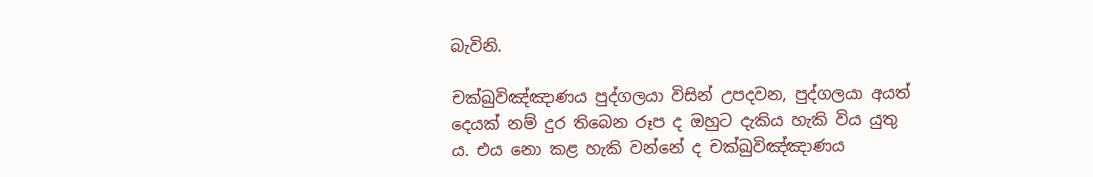බැවිනි.

චක්ඛුවිඤ්ඤාණය පුද්ගලයා විසින් උපදවන, පුද්ගලයා අයත් දෙයක් නම් දුර තිබෙන රූප ද ඔහුට දැකිය හැකි විය යුතු ය. එය නො කළ හැකි වන්නේ ද චක්ඛුවිඤ්ඤාණය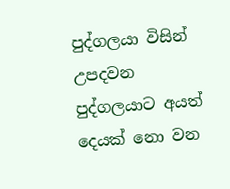පුද්ගලයා විසින් උපදවන පුද්ගලයාට අයත් දෙයක් නො වන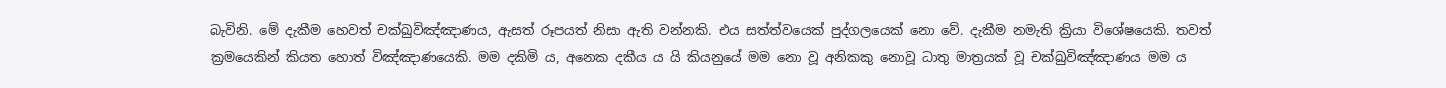බැවිනි. මේ දැකීම හෙවත් චක්ඛුවිඤ්ඤාණය, ඇසත් රූපයත් නිසා ඇති වන්නකි. එය සත්ත්වයෙක් පුද්ගලයෙක් නො වේ. දැකීම නමැති ක්‍රියා විශේෂයෙකි. තවත් ක්‍ර‍මයෙකින් කියත හොත් විඤ්ඤාණයෙකි. මම දකිමි ය, අනෙක දකීය ය යි කියනුයේ මම නො වූ අනිකකු නොවූ ධාතු මාත්‍ර‍යක් වූ චක්ඛුවිඤ්ඤාණය මම ය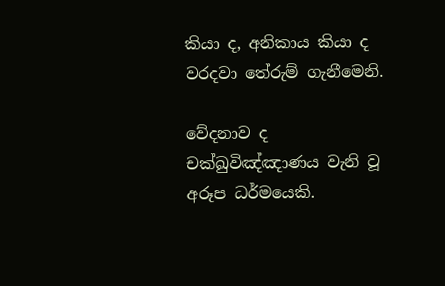කියා ද, අනිකාය කියා ද වරදවා තේරුම් ගැනීමෙනි.

වේදනාව ද චක්ඛුවිඤ්ඤාණය වැනි වූ අරූප ධර්මයෙකි.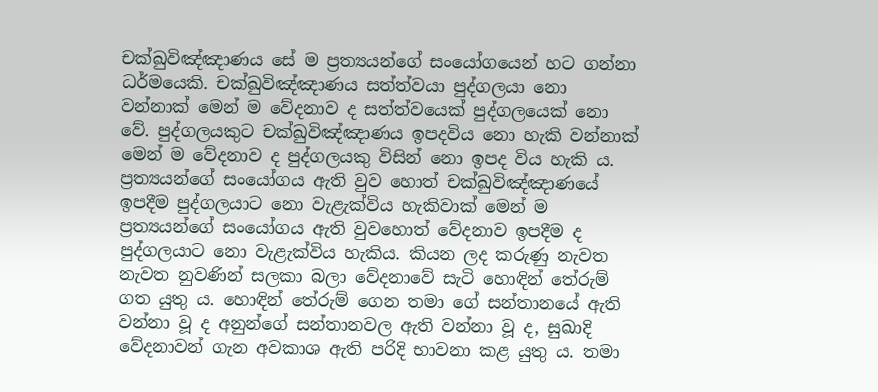චක්ඛුවිඤ්ඤාණය සේ ම ප්‍ර‍ත්‍යයන්ගේ සංයෝගයෙන් හට ගන්නා ධර්මයෙකි. චක්ඛුවිඤ්ඤාණය සත්ත්වයා පුද්ගලයා නො වන්නාක් මෙන් ම වේදනාව ද සත්ත්වයෙක් පුද්ගලයෙක් නො වේ. පුද්ගලයකුට චක්ඛුවිඤ්ඤාණය ඉපදවිය නො හැකි වන්නාක් මෙන් ම වේදනාව ද පුද්ගලයකු විසින් නො ඉපද විය හැකි ය. ප්‍ර‍ත්‍යයන්ගේ සංයෝගය ඇති වුව හොත් චක්ඛුවිඤ්ඤාණයේ ඉපදීම පුද්ගලයාට නො වැළැක්විය හැකිවාක් මෙන් ම ප්‍ර‍ත්‍යයන්ගේ සංයෝගය ඇති වුවහොත් වේදනාව ඉපදීම ද පුද්ගලයාට නො වැළැක්විය හැකිය. කියන ලද කරුණු නැවත නැවත නුවණින් සලකා බලා වේදනාවේ සැටි හොඳින් තේරුම් ගත යුතු ය. හොඳින් තේරුම් ගෙන තමා ගේ සන්තානයේ ඇති වන්නා වූ ද අනුන්ගේ සන්තානවල ඇති වන්නා වූ ද, සුඛාදි වේදනාවන් ගැන අවකාශ ඇති පරිදි භාවනා කළ යුතු ය. තමා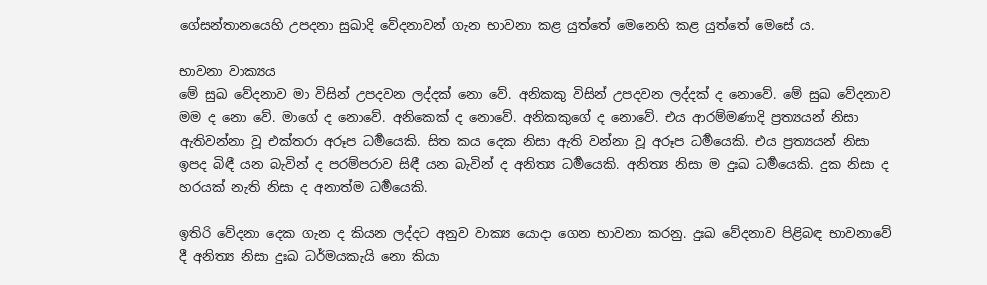ගේසන්තානයෙහි උපදනා සුඛාදි වේදනාවන් ගැන භාවනා කළ යුත්තේ මෙනෙහි කළ යුත්තේ මෙසේ ය.

භාවනා වාක්‍යය
මේ සුඛ වේදනාව මා විසින් උපදවන ලද්දක් නො වේ. අනිකකු විසින් උපදවන ලද්දක් ද නොවේ. මේ සුඛ වේදනාව මම ද නො වේ. මාගේ ද නොවේ. අනිකෙක් ද නොවේ. අනිකකුගේ ද නොවේ. එය ආරම්මණාදි ප්‍ර‍ත්‍යයන් නිසා ඇතිවන්නා වූ එක්තරා අරූප ධර්‍මයෙකි. සිත කය දෙක නිසා ඇති වන්නා වූ අරූප ධර්‍මයෙකි. එය ප්‍ර‍ත්‍යයන් නිසා ඉපද බිඳී යන බැවින් ද පරම්පරාව සිඳී යන බැවින් ද අනිත්‍ය ධර්‍මයෙකි. අනිත්‍ය නිසා ම දුඃඛ ධර්‍මයෙකි. දුක නිසා ද හරයක් නැති නිසා ද අනාත්ම ධර්‍මයෙකි.

ඉතිරි වේදනා දෙක ගැන ද කියන ලද්දට අනුව වාක්‍ය යොදා ගෙන භාවනා කරනු. දුඃඛ වේදනාව පිළිබඳ භාවනාවේ දී අනිත්‍ය නිසා දුඃඛ ධර්මයකැයි නො කියා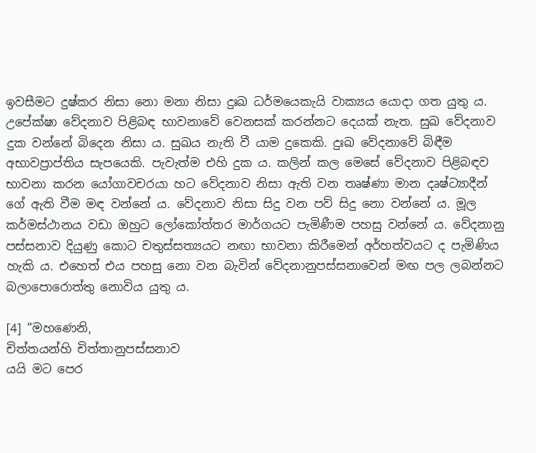ඉවසීමට දුෂ්කර නිසා නො මනා නිසා දුඃඛ ධර්මයෙකැයි වාක්‍යය යොදා ගත යුතු ය. උපේක්ෂා වේදනාව පිළිබඳ භාවනාවේ වෙනසක් කරන්නට දෙයක් නැත. සුඛ වේදනාව දුක වන්නේ බිදෙන නිසා ය. සුඛය නැති වී යාම දුකෙකි. දුඃඛ වේදනාවේ බිඳීම අභාවප්‍රාප්තිය සැපයෙකි. පැවැත්ම එහි දුක ය. කලින් කල මෙසේ වේදනාව පිළිබඳව භාවනා කරන යෝගාවචරයා හට වේදනාව නිසා ඇති වන තෘෂ්ණා මාන දෘෂ්ට්‍යාදීන් ගේ ඇති වීම මඳ වන්නේ ය. වේදනාව නිසා සිදු වන පව් සිදු නො වන්නේ ය. මූල කර්මස්ථානය වඩා ඔහුට ලෝකෝත්තර මාර්ගයට පැමිණීම පහසු වන්නේ ය. වේදනානු පස්සනාව දියුණු කොට චතුස්සත්‍යයට නඟා භාවනා කිරීමෙන් අර්හත්වයට ද පැමිණිය හැකි ය. එහෙත් එය පහසු නො වන බැවින් වේදනානුපස්සනාවෙන් මඟ පල ලබන්නට බලාපොරොත්තු නොවිය යුතු ය.

[4] “මහණෙනි,
චිත්තයන්හි චිත්තානුපස්සනාව
යයි මට පෙර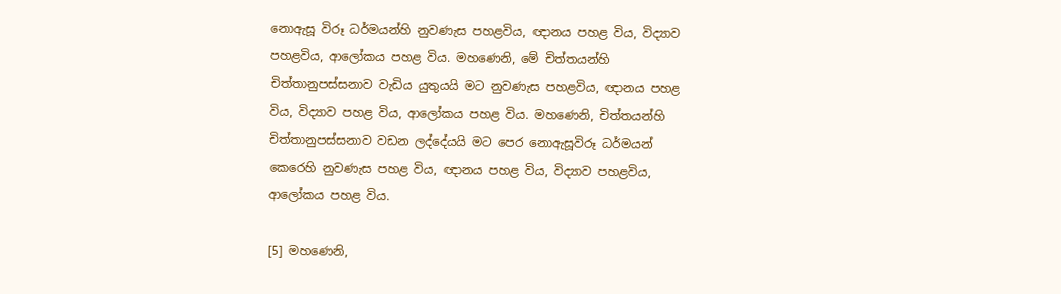නොඇසූ විරූ ධර්මයන්හි නුවණැස පහළවිය, ඥානය පහළ විය, විද්‍යාව පහළවිය, ආලෝකය පහළ විය. මහණෙනි, මේ චිත්තයන්හි චිත්තානුපස්සනාව වැඩිය යුතුයයි මට නුවණැස පහළවිය, ඥානය පහළ විය, විද්‍යාව පහළ විය, ආලෝකය පහළ විය. මහණෙනි, චිත්තයන්හි චිත්තානුපස්සනාව වඩන ලද්දේයයි මට පෙර නොඇසූවිරූ ධර්මයන් කෙරෙහි නුවණැස පහළ විය, ඥානය පහළ විය, විද්‍යාව පහළවිය, ආලෝකය පහළ විය.

[5] මහණෙනි,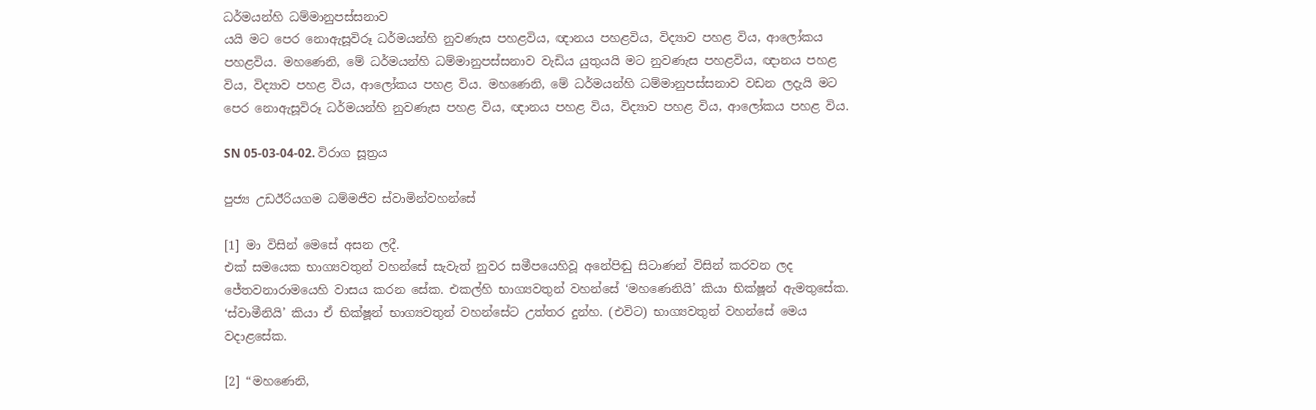ධර්මයන්හි ධම්මානුපස්සනාව
යයි මට පෙර නොඇසූවිරූ ධර්මයන්හි නුවණැස පහළවිය, ඥානය පහළවිය, විද්‍යාව පහළ විය, ආලෝකය පහළවිය. මහණෙනි, මේ ධර්මයන්හි ධම්මානුපස්සනාව වැඩිය යුතුයයි මට නුවණැස පහළවිය, ඥානය පහළ විය, විද්‍යාව පහළ විය, ආලෝකය පහළ විය. මහණෙනි, මේ ධර්මයන්හි ධම්මානුපස්සනාව වඩන ලදැයි මට පෙර නොඇසූවිරූ ධර්මයන්හි නුවණැස පහළ විය, ඥානය පහළ විය, විද්‍යාව පහළ විය, ආලෝකය පහළ විය.

SN 05-03-04-02. විරාග සූත්‍රය

පුජ්‍ය උඩඊරියගම ධම්මජීව ස්වාමින්වහන්සේ

[1] මා විසින් මෙසේ අසන ලදී.
එක් සමයෙක භාග්‍යවතුන් වහන්සේ සැවැත් නුවර සමීපයෙහිවූ අනේපිඬු සිටාණන් විසින් කරවන ලද ජේතවනාරාමයෙහි වාසය කරන සේක. එකල්හි භාග්‍යවතුන් වහන්සේ ‘මහණෙනියි’ කියා භික්ෂූන් ඇමතුසේක. ‘ස්වාමීනියි’ කියා ඒ භික්ෂූන් භාග්‍යවතුන් වහන්සේට උත්තර දුන්හ. (එවිට) භාග්‍යවතුන් වහන්සේ මෙය වදාළසේක.

[2] “මහණෙනි,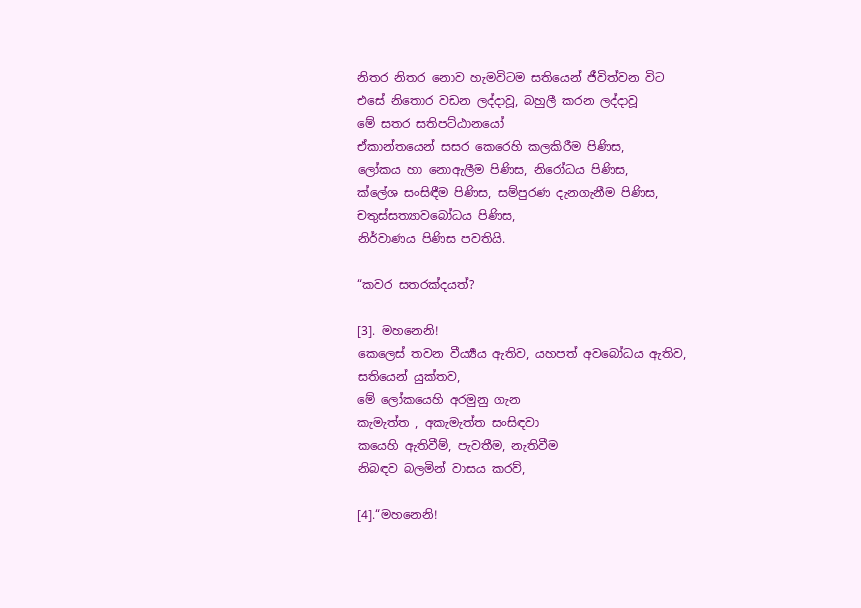නිතර නිතර නොව හැමවිටම සතියෙන් ජීවිත්වන විට
එසේ නිතොර වඩන ලද්දාවූ, බහුලී කරන ලද්දාවූ
මේ සතර සතිපට්ඨානයෝ
ඒකාන්තයෙන් සසර කෙරෙහි කලකිරීම පිණිස,
ලෝකය හා නොඇලීම පිණිස, නිරෝධය පිණිස,
ක්ලේශ සංසිඳීම පිණිස, සම්පුරණ දැනගැනීම පිණිස,
චතුස්සත්‍යාවබෝධය පිණිස,
නිර්වාණය පිණිස පවතියි.

“කවර සතරක්දයත්?

[3]. මහනෙනි!
කෙලෙස් තවන වීර්‍ය්‍යය ඇතිව, යහපත් අවබෝධය ඇතිව,
සතියෙන් යුක්තව,
මේ ලෝකයෙහි අරමුනු ගැන
කැමැත්ත , අකැමැත්ත සංසිඳවා
කයෙහි ඇතිවීම්, පැවතීම, නැතිවීම
නිබඳව බලමින් වාසය කරව්,

[4].“මහනෙනි!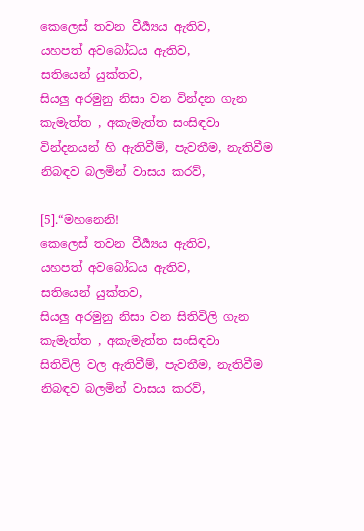කෙලෙස් තවන වීර්‍ය්‍යය ඇතිව,
යහපත් අවබෝධය ඇතිව,
සතියෙන් යුක්තව,
සියලු අරමුනු නිසා වන වින්දන ගැන
කැමැත්ත , අකැමැත්ත සංසිඳවා
වින්දනයන් හි ඇතිවීම්, පැවතීම, නැතිවීම
නිබඳව බලමින් වාසය කරව්,

[5].“මහනෙනි!
කෙලෙස් තවන වීර්‍ය්‍යය ඇතිව,
යහපත් අවබෝධය ඇතිව,
සතියෙන් යුක්තව,
සියලු අරමුනු නිසා වන සිතිවිලි ගැන
කැමැත්ත , අකැමැත්ත සංසිඳවා
සිතිවිලි වල ඇතිවීම්, පැවතීම, නැතිවීම
නිබඳව බලමින් වාසය කරව්,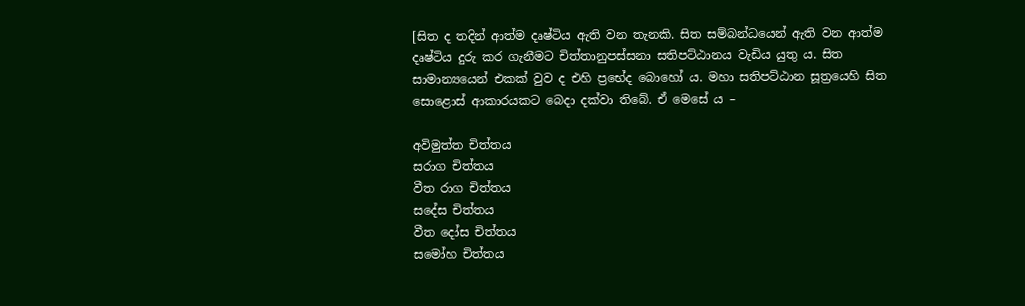[සිත ද තදින් ආත්ම දෘෂ්ටිය ඇති වන තැනකි. සිත සම්බන්ධයෙන් ඇති වන ආත්ම දෘෂ්ටිය දුරු කර ගැනීමට චිත්තානුපස්සනා සතිපට්ඨානය වැඩිය යුතු ය. සිත සාමාන්‍යයෙන් එකක් වුව ද එහි ප්‍රභේද බොහෝ ය. මහා සතිපට්ඨාන සූත්‍රයෙහි සිත සොළොස් ආකාරයකට බෙදා දක්වා තිබේ. ඒ මෙසේ ය –

අවිමුත්ත චිත්තය
සරාග චිත්තය
වීත රාග චිත්තය
සදේස චිත්තය
වීත දෝස චිත්තය
සමෝහ චිත්තය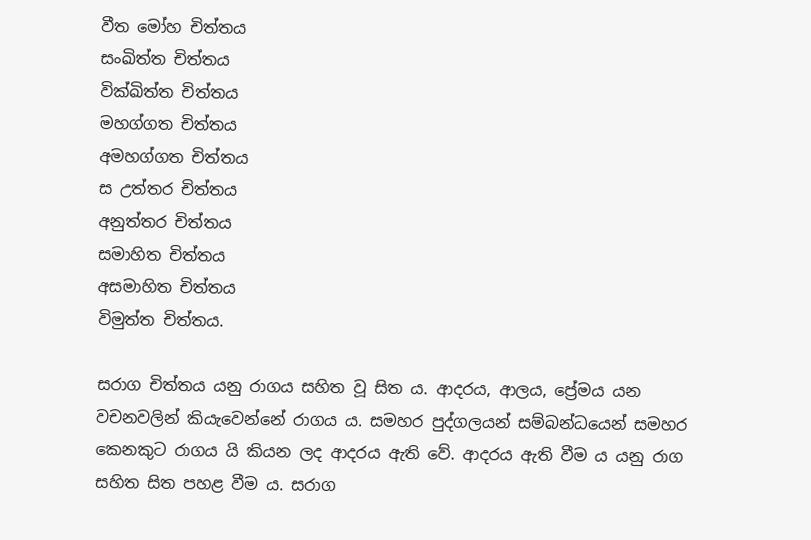වීත මෝහ චිත්තය
සංඛිත්ත චිත්තය
වික්ඛිත්ත චිත්තය
මහග්ගත චිත්තය
අමහග්ගත චිත්තය
ස උත්තර චිත්තය
අනුත්තර චිත්තය
සමාහිත චිත්තය
අසමාහිත චිත්තය
විමුත්ත චිත්තය.

සරාග චිත්තය යනු රාගය සහිත වූ සිත ය. ආදරය, ආලය, ප්‍රේමය යන වචනවලින් කියැවෙන්නේ රාගය ය. සමහර පුද්ගලයන් සම්බන්ධයෙන් සමහර කෙනකුට රාගය යි කියන ලද ආදරය ඇති වේ. ආදරය ඇති වීම ය යනු රාග සහිත සිත පහළ වීම ය. සරාග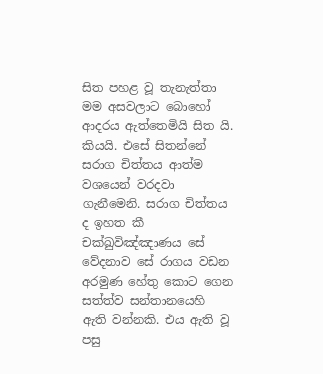සිත පහළ වූ තැනැත්තා මම අසවලාට බොහෝ ආදරය ඇත්තෙමියි සිත යි. කියයි. එසේ සිතන්නේ සරාග චිත්තය ආත්ම වශයෙන් වරදවා ගැනීමෙනි. සරාග චිත්තය ද ඉහත කී චක්ඛුවිඤ්ඤාණය සේ වේදනාව සේ රාගය වඩන අරමුණ හේතු කොට ගෙන සත්ත්ව සන්තානයෙහි ඇති වන්නකි. එය ඇති වූ පසු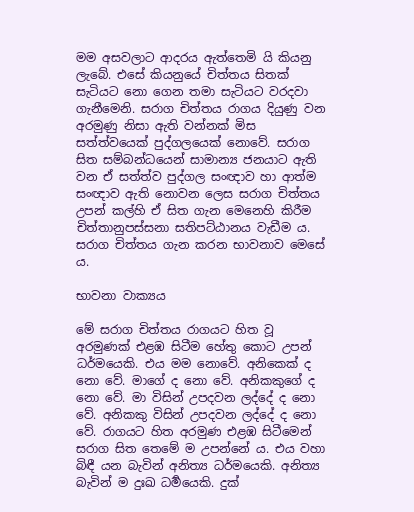මම අසවලාට ආදරය ඇත්තෙමි යි කියනු ලැබේ. එසේ කියනුයේ චිත්තය සිතක් සැටියට නො ගෙන තමා සැටියට වරදවා ගැනීමෙනි. සරාග චිත්තය රාගය දියුණු වන අරමුණු නිසා ඇති වන්නක් මිස සත්ත්වයෙක් පුද්ගලයෙක් නොවේ. සරාග සිත සම්බන්ධයෙන් සාමාන්‍ය ජනයාට ඇති වන ඒ සත්ත්ව පුද්ගල සංඥාව හා ආත්ම සංඥාව ඇති නොවන ලෙස සරාග චිත්තය උපන් කල්හි ඒ සිත ගැන මෙනෙහි කිරීම චිත්තානුපස්සනා සතිපට්ඨානය වැඩීම ය. සරාග චිත්තය ගැන කරන භාවනාව මෙසේ ය.

භාවනා වාක්‍යය

මේ සරාග චිත්තය රාගයට හිත වූ අරමුණක් එළඹ සිටීම හේතු කොට උපන් ධර්මයෙකි. එය මම නොවේ. අනිකෙක් ද නො වේ. මාගේ ද නො වේ. අනිකකුගේ ද නො වේ. මා විසින් උපදවන ලද්දේ ද නො වේ. අනිකකු විසින් උපදවන ලද්දේ ද නො වේ. රාගයට හිත අරමුණ එළඹ සිටීමෙන් සරාග සිත තෙමේ ම උපන්නේ ය. එය වහා බිඳී යන බැවින් අනිත්‍ය ධර්මයෙකි. අනිත්‍ය බැවින් ම දුඃඛ ධර්‍මයෙකි. දුක්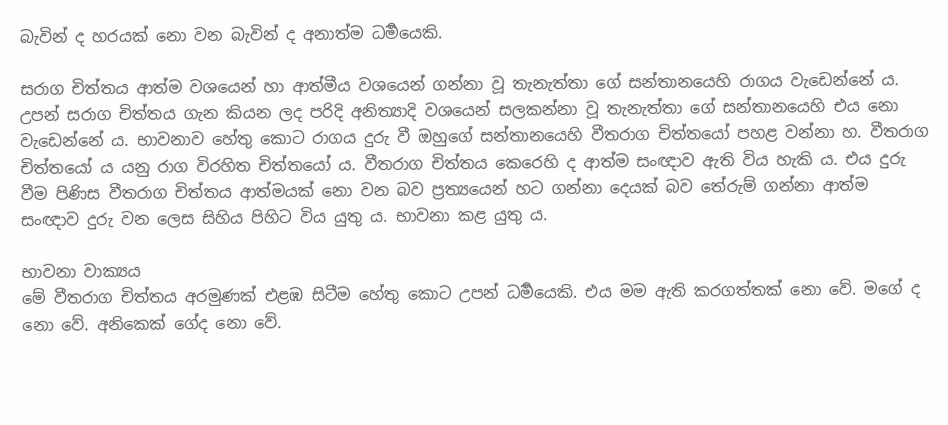බැවින් ද හරයක් නො වන බැවින් ද අනාත්ම ධර්‍මයෙකි.

සරාග චිත්තය ආත්ම වශයෙන් හා ආත්මීය වශයෙන් ගන්නා වූ තැනැත්තා ගේ සන්තානයෙහි රාගය වැඩෙන්නේ ය. උපන් සරාග චිත්තය ගැන කියන ලද පරිදි අනිත්‍යාදි වශයෙන් සලකන්නා වූ තැනැත්තා ගේ සන්තානයෙහි එය නො වැඩෙන්නේ ය. භාවනාව හේතු කොට රාගය දුරු වී ඔහුගේ සන්තානයෙහි වීතරාග චිත්තයෝ පහළ වන්නා හ. වීතරාග චිත්තයෝ ය යනු රාග විරහිත චිත්තයෝ ය. වීතරාග චිත්තය කෙරෙහි ද ආත්ම සංඥාව ඇති විය හැකි ය. එය දුරු වීම පිණිස වීතරාග චිත්තය ආත්මයක් නො වන බව ප්‍ර‍ත්‍යයෙන් හට ගන්නා දෙයක් බව තේරුම් ගන්නා ආත්ම සංඥාව දුරු වන ලෙස සිහිය පිහිට විය යුතු ය. භාවනා කළ යුතු ය.

භාවනා වාක්‍යය
මේ වීතරාග චිත්තය අරමුණක් එළඹ සිටීම හේතු කොට උපන් ධර්‍මයෙකි. එය මම ඇති කරගත්තක් නො වේ. මගේ ද නො වේ. අනිකෙක් ගේද නො වේ.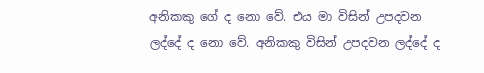අනිකකු ගේ ද නො වේ. එය මා විසින් උපදවන ලද්දේ ද නො වේ. අනිකකු විසින් උපදවන ලද්දේ ද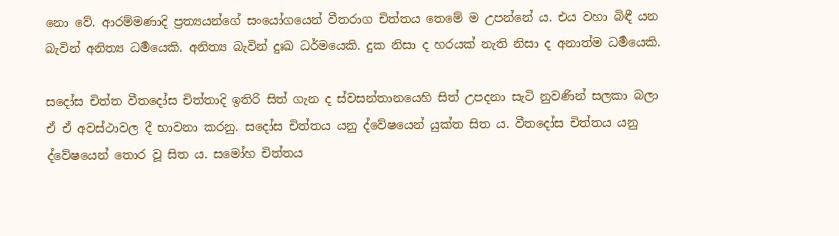නො වේ. ආරම්මණාදි ප්‍ර‍ත්‍යයන්ගේ සංයෝගයෙන් වීතරාග චිත්තය තෙමේ ම උපන්නේ ය. එය වහා බිඳී යන බැවින් අනිත්‍ය ධර්‍මයෙකි. අනිත්‍ය බැවින් දුඃඛ ධර්මයෙකි. දුක නිසා ද හරයක් නැති නිසා ද අනාත්ම ධර්‍මයෙකි.

සදෝස චිත්ත වීතදෝස චිත්තාදි ඉතිරි සිත් ගැන ද ස්වසන්තානයෙහි සිත් උපදනා සැටි නුවණින් සලකා බලා ඒ ඒ අවස්ථාවල දී භාවනා කරනු. සදෝස චිත්තය යනු ද්වේෂයෙන් යුක්ත සිත ය. වීතදෝස චිත්තය යනු ද්වේෂයෙන් තොර වූ සිත ය. සමෝහ චිත්තය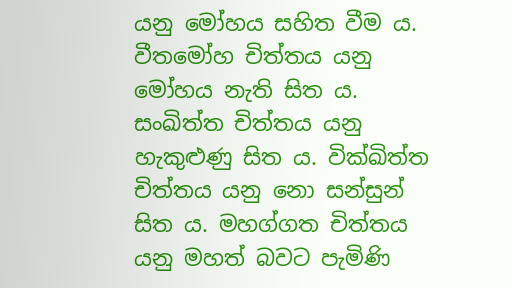යනු මෝහය සහිත වීම ය. වීතමෝහ චිත්තය යනු මෝහය නැති සිත ය. සංඛිත්ත චිත්තය යනු හැකුළුණු සිත ය. වික්ඛිත්ත චිත්තය යනු නො සන්සුන් සිත ය. මහග්ගත චිත්තය යනු මහත් බවට පැමිණි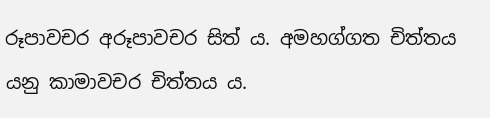රූපාවචර අරූපාවචර සිත් ය. අමහග්ගත චිත්තය යනු කාමාවචර චිත්තය ය.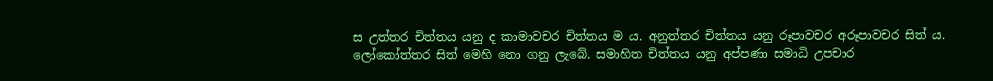ස උත්තර චිත්තය යනු ද කාමාවචර චිත්තය ම ය. අනුත්තර චිත්තය යනු රූපාවචර අරූපාවචර සිත් ය. ලෝකෝත්තර සිත් මෙහි නො ගනු ලැබේ. සමාහිත චිත්තය යනු අප්පණා සමාධි උපචාර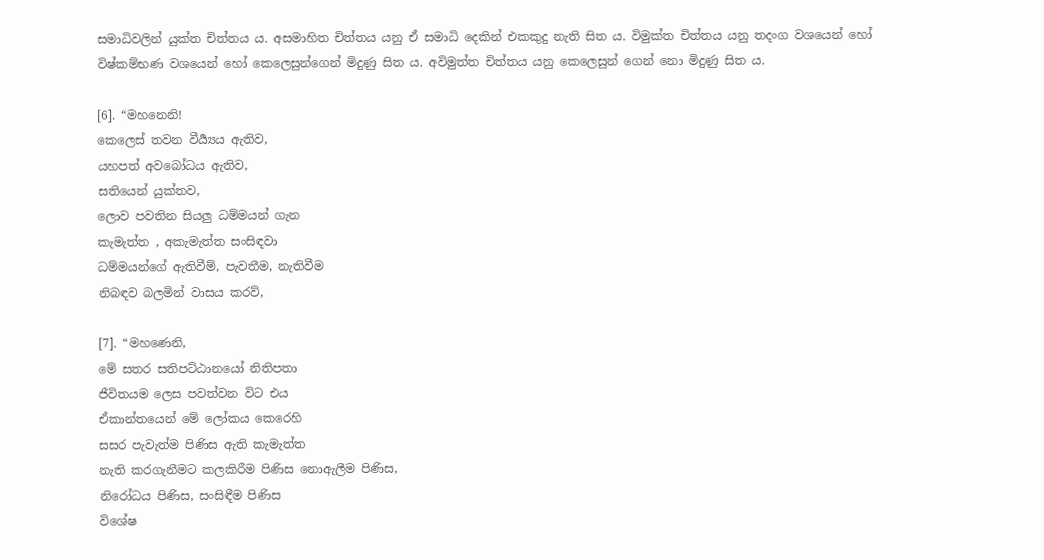සමාධිවලින් යුක්ත චිත්තය ය. අසමාහිත චිත්තය යනු ඒ සමාධි දෙකින් එකකුදු නැති සිත ය. විමුක්ත චිත්තය යනු තදංග වශයෙන් හෝ විෂ්කම්භණ වශයෙන් හෝ කෙලෙසුන්ගෙන් මිදුණු සිත ය. අවිමුත්ත චිත්තය යනු කෙලෙසුන් ගෙන් නො මිදුණු සිත ය.

[6]. “මහනෙනි!
කෙලෙස් තවන වීර්‍ය්‍යය ඇතිව,
යහපත් අවබෝධය ඇතිව,
සතියෙන් යුක්තව,
ලොව පවතින සියලු ධම්මයන් ගැන
කැමැත්ත , අකැමැත්ත සංසිඳවා
ධම්මයන්ගේ ඇතිවීම්, පැවතීම, නැතිවීම
නිබඳව බලමින් වාසය කරව්,

[7]. “මහණෙනි,
මේ සතර සතිපට්ඨානයෝ නිතිපතා
ජීවිතයම ලෙස පවත්වන විට එය
ඒකාන්තයෙන් මේ ලෝකය කෙරෙහි
සසර පැවැත්ම පිණිස ඇති කැමැත්ත
නැති කරගැනීමට කලකිරීම පිණිස නොඇලීම පිණිස,
නිරෝධය පිණිස, සංසිඳීම පිණිස
විශේෂ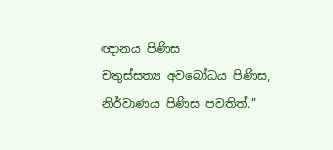ඥානය පිණිස
චතුස්සත්‍ය අවබෝධය පිණිස,
නිර්වාණය පිණිස පවතිත්.”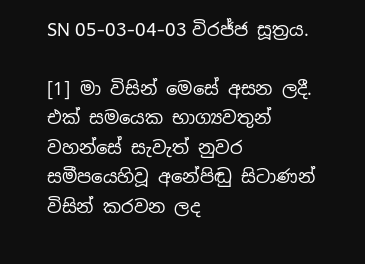SN 05-03-04-03 විරජ්ජ සූත්‍රය.

[1] මා විසින් මෙසේ අසන ලදී.
එක් සමයෙක භාග්‍යවතුන් වහන්සේ සැවැත් නුවර සමීපයෙහිවූ අනේපිඬු සිටාණන් විසින් කරවන ලද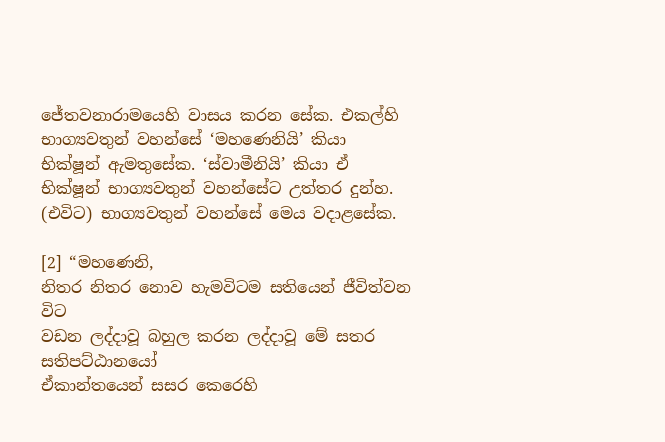ජේතවනාරාමයෙහි වාසය කරන සේක. එකල්හි භාග්‍යවතුන් වහන්සේ ‘මහණෙනියි’ කියා භික්ෂූන් ඇමතුසේක. ‘ස්වාමීනියි’ කියා ඒ භික්ෂූන් භාග්‍යවතුන් වහන්සේට උත්තර දුන්හ. (එවිට) භාග්‍යවතුන් වහන්සේ මෙය වදාළසේක.

[2] “මහණෙනි,
නිතර නිතර නොව හැමවිටම සතියෙන් ජීවිත්වන විට
වඩන ලද්දාවූ බහුල කරන ලද්දාවූ මේ සතර සතිපට්ඨානයෝ
ඒකාන්තයෙන් සසර කෙරෙහි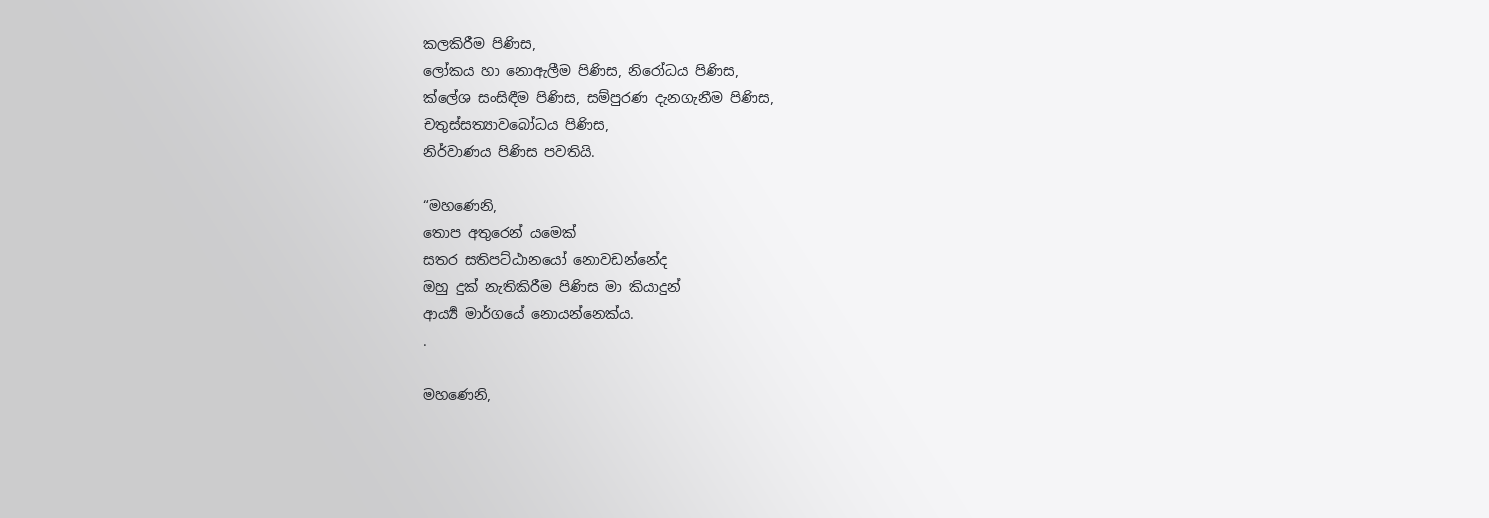කලකිරීම පිණිස,
ලෝකය හා නොඇලීම පිණිස, නිරෝධය පිණිස,
ක්ලේශ සංසිඳීම පිණිස, සම්පුරණ දැනගැනීම පිණිස,
චතුස්සත්‍යාවබෝධය පිණිස,
නිර්වාණය පිණිස පවතියි.

“මහණෙනි,
තොප අතුරෙන් යමෙක්
සතර සතිපට්ඨානයෝ නොවඩන්නේද
ඔහු දුක් නැතිකිරීම පිණිස මා කියාදුන්
ආර්‍ය්‍ය මාර්ගයේ නොයන්නෙක්ය.
.

මහණෙනි,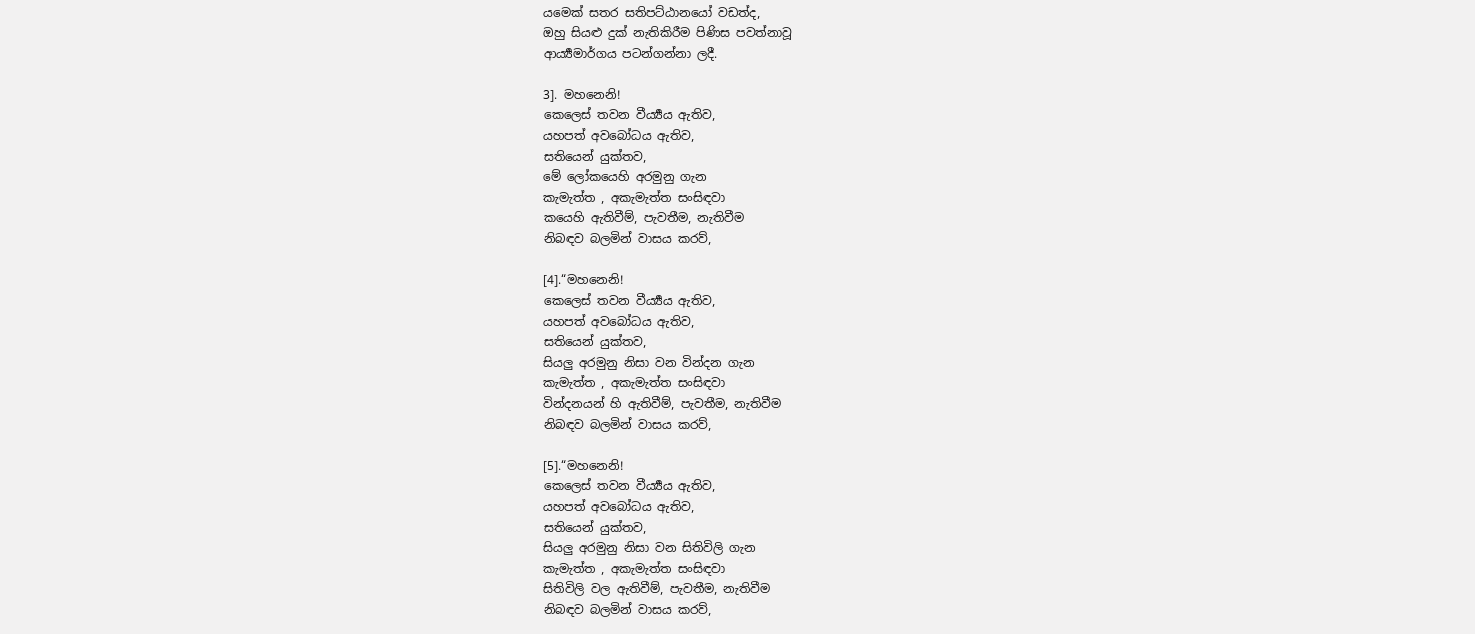යමෙක් සතර සතිපට්ඨානයෝ වඩත්ද,
ඔහු සියළු දුක් නැතිකිරීම පිණිස පවත්නාවූ
ආර්‍ය්‍යමාර්ගය පටන්ගන්නා ලදී.

3]. මහනෙනි!
කෙලෙස් තවන වීර්‍ය්‍යය ඇතිව,
යහපත් අවබෝධය ඇතිව,
සතියෙන් යුක්තව,
මේ ලෝකයෙහි අරමුනු ගැන
කැමැත්ත , අකැමැත්ත සංසිඳවා
කයෙහි ඇතිවීම්, පැවතීම, නැතිවීම
නිබඳව බලමින් වාසය කරව්,

[4].“මහනෙනි!
කෙලෙස් තවන වීර්‍ය්‍යය ඇතිව,
යහපත් අවබෝධය ඇතිව,
සතියෙන් යුක්තව,
සියලු අරමුනු නිසා වන වින්දන ගැන
කැමැත්ත , අකැමැත්ත සංසිඳවා
වින්දනයන් හි ඇතිවීම්, පැවතීම, නැතිවීම
නිබඳව බලමින් වාසය කරව්,

[5].“මහනෙනි!
කෙලෙස් තවන වීර්‍ය්‍යය ඇතිව,
යහපත් අවබෝධය ඇතිව,
සතියෙන් යුක්තව,
සියලු අරමුනු නිසා වන සිතිවිලි ගැන
කැමැත්ත , අකැමැත්ත සංසිඳවා
සිතිවිලි වල ඇතිවීම්, පැවතීම, නැතිවීම
නිබඳව බලමින් වාසය කරව්,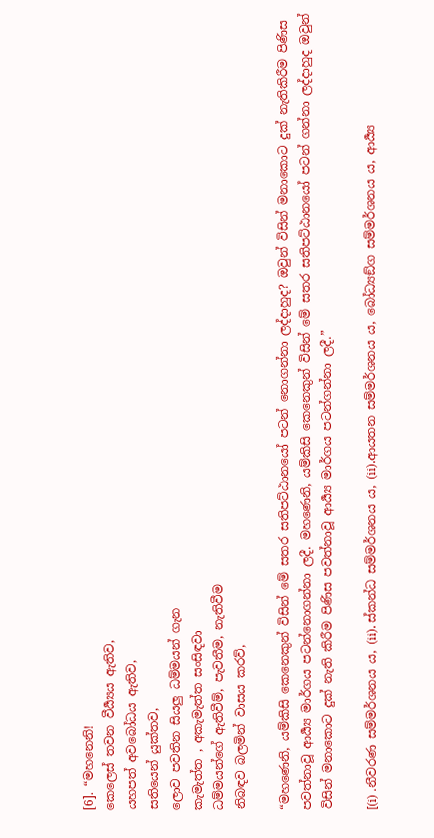[6]. “මහනෙනි!
කෙලෙස් තවන වීර්‍ය්‍යය ඇතිව,
යහපත් අවබෝධය ඇතිව,
සතියෙන් යුක්තව,
ලොව පවතින සියලු ධම්මයන් ගැන
කැමැත්ත , අකැමැත්ත සංසිඳවා
ධම්මයන්ගේ ඇතිවීම්, පැවතීම, නැතිවීම
නිබඳව බලමින් වාසය කරව්,

“මහණෙනි, යම්කිසි කෙනෙකුන් විසින් මේ සතර සතිපට්ඨානයෝ පටන් නොගන්නා ලද්දාහුද? ඔවුන් විසින් මනාකොට දුක් නැතිකිරීම පිණිස පවත්නාවූ ආර්‍ය්‍ය මාර්ගය පටන්නොගන්නා ලදී. මහණෙනි, යම්කිසි කෙනෙකුන් විසින් මේ සතර සතිපට්ඨානයෝ පටන් ගන්නා ලද්දාහුද ඔවුන් විසින් මනාකොට දුක් නැති කිරීම පිණිස පවත්නාවූ ආර්‍ය්‍ය මාර්ගය පටන්ගන්නා ලදී.”

[(i) .නීවරණ සම්මර්ශනය ය, (ii). ස්කන්ධ සම්මර්ශනය ය, (ii).ආයතන සම්මර්ශනය ය, බෝධ්‍යඞ්ග සම්මර්ශනය ය, ආර්‍ය්‍ය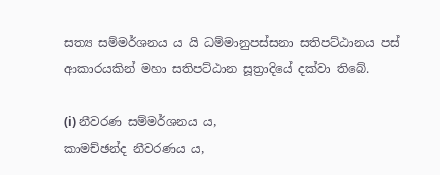සත්‍ය සම්මර්ශනය ය යි ධම්මානුපස්සනා සතිපට්ඨානය පස් ආකාරයකින් මහා සතිපට්ඨාන සූත්‍රාදියේ දක්වා තිබේ.

(i) නීවරණ සම්මර්ශනය ය,
කාමච්ඡන්ද නීවරණය ය,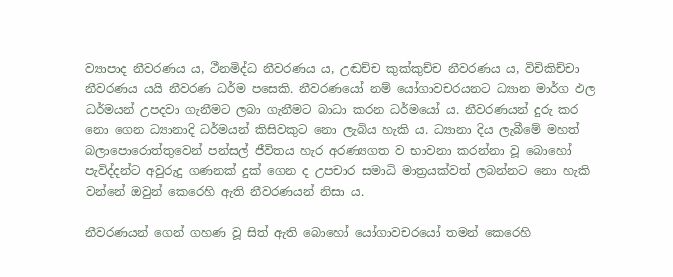ව්‍යාපාද නීවරණය ය, ථීනමිද්ධ නීවරණය ය, උඬච්ච කුක්කුච්ච නීවරණය ය, විචිකිච්චා නීවරණය යයි නීවරණ ධර්ම පසෙකි. නීවරණයෝ නම් යෝගාවචරයනට ධ්‍යාන මාර්ග ඵල ධර්මයන් උපදවා ගැනීමට ලබා ගැනීමට බාධා කරන ධර්මයෝ ය. නීවරණයන් දුරු කර නො ගෙන ධ්‍යානාදි ධර්මයන් කිසිවකුට නො ලැබිය හැකි ය. ධ්‍යානා දිය ලැබීමේ මහත් බලාපොරොත්තුවෙන් පන්සල් ජීවිතය හැර අරණ්‍යගත ව භාවනා කරන්නා වූ බොහෝ පැවිද්දන්ට අවුරුදු ගණනක් දුක් ගෙන ද උපචාර සමාධි මාත්‍ර‍යක්වත් ලබන්නට නො හැකි වන්නේ ඔවුන් කෙරෙහි ඇති නීවරණයන් නිසා ය.

නීවරණයන් ගෙන් ගහණ වූ සිත් ඇති බොහෝ යෝගාවචරයෝ තමන් කෙරෙහි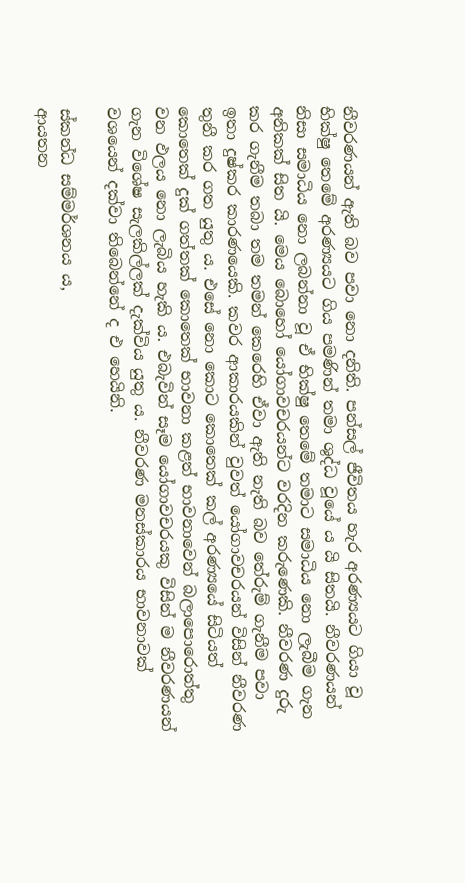නීවරණයන් ඇති බව පවා නො දනිති. පන්සල් ජීවිතය හැර අරණ්‍යයට ගියා වූ භික්ෂු තෙමේ අරණ්‍යයට ගිය පමණින් තමා ශුද්ධ වූයේ ය යි සිතයි. නීවරණයන් නිසා සමාධිය නො ලබන්නා වූ ඒ භික්ෂු තෙමේ තමාට සමාධිය නො ලැබීම ගැන අනිකක් සිත යි. මෙය බොහෝ යෝගාවචරයන්ට වරදින කරුණෙකි. නීවරණ දුරු කර ගැනීම තබා තම තමන් කෙරෙහි ඒවා ඇති නැති බව තේරුම් ගැනීම පවා ඉතා දුෂ්කර කාරණයෙකි. කවර ආකාරයකින් වුවත් යෝගාවචරයන් විසින් නීවරණ තුනී කර ගත යුතු ය. එසේ නො කොට කොතෙක් කල් අරණ්‍යයේ සිටියත් කොතෙක් දුක් ගත්තක් කොතෙක් භාවනා කළත් භාවනාවෙන් බලාපොරොත්තු වන ඵලය නො ලැබිය හැකි ය. එබැවින් සෑම යෝගාවචරයකු විසින් ම නීවරණයන් ගැන විශේෂ සැලකිල්ලක් දැක්විය යුතු ය. නීවරණ මනස්කාරය භාවනාවක් වශයෙන් දක්වා තිබෙන්නේ ද එ හෙයිනි.

ස්කන්ධ සම්මර්ශනය ය,
ආයතන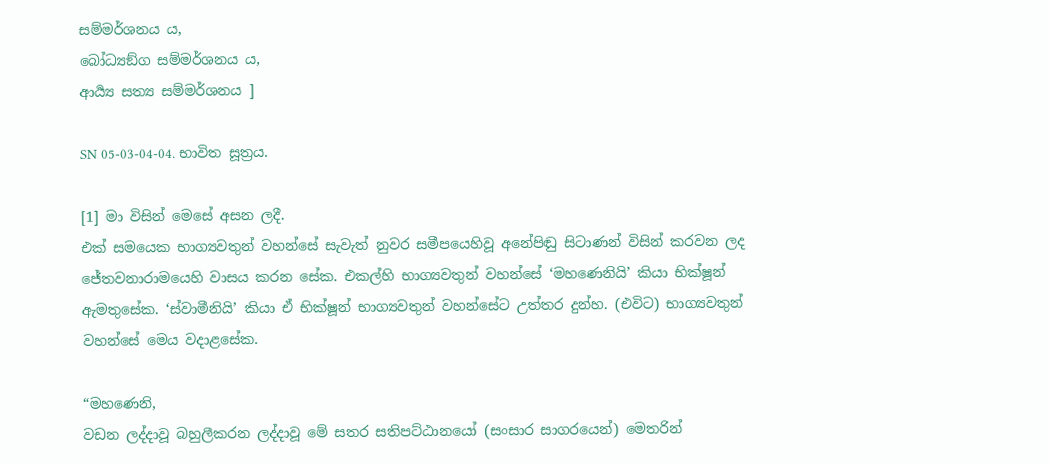සම්මර්ශනය ය,
බෝධ්‍යඞ්ග සම්මර්ශනය ය,
ආර්‍ය්‍ය සත්‍ය සම්මර්ශනය ]

SN 05-03-04-04. භාවිත සූත්‍රය.

[1] මා විසින් මෙසේ අසන ලදී.
එක් සමයෙක භාග්‍යවතුන් වහන්සේ සැවැත් නුවර සමීපයෙහිවූ අනේපිඬු සිටාණන් විසින් කරවන ලද ජේතවනාරාමයෙහි වාසය කරන සේක. එකල්හි භාග්‍යවතුන් වහන්සේ ‘මහණෙනියි’ කියා භික්ෂූන් ඇමතුසේක. ‘ස්වාමීනියි’ කියා ඒ භික්ෂූන් භාග්‍යවතුන් වහන්සේට උත්තර දුන්හ. (එවිට) භාග්‍යවතුන් වහන්සේ මෙය වදාළසේක.

“මහණෙනි,
වඩන ලද්දාවූ බහුලීකරන ලද්දාවූ මේ සතර සතිපට්ඨානයෝ (සංසාර සාගරයෙන්) මෙතරින්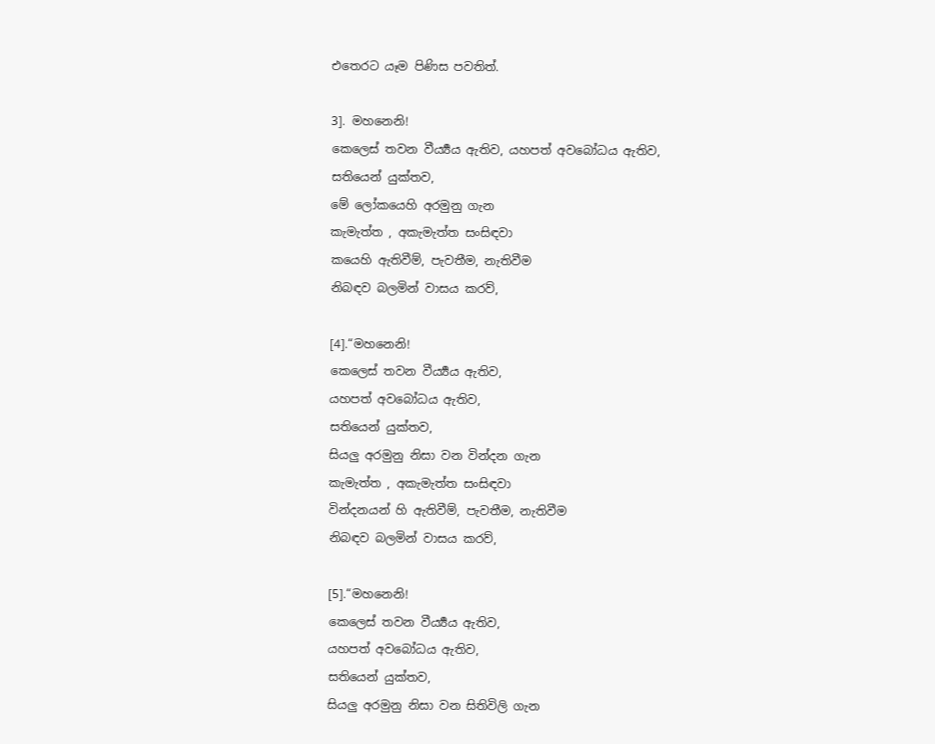එතෙරට යෑම පිණිස පවතිත්.

3]. මහනෙනි!
කෙලෙස් තවන වීර්‍ය්‍යය ඇතිව, යහපත් අවබෝධය ඇතිව,
සතියෙන් යුක්තව,
මේ ලෝකයෙහි අරමුනු ගැන
කැමැත්ත , අකැමැත්ත සංසිඳවා
කයෙහි ඇතිවීම්, පැවතීම, නැතිවීම
නිබඳව බලමින් වාසය කරව්,

[4].“මහනෙනි!
කෙලෙස් තවන වීර්‍ය්‍යය ඇතිව,
යහපත් අවබෝධය ඇතිව,
සතියෙන් යුක්තව,
සියලු අරමුනු නිසා වන වින්දන ගැන
කැමැත්ත , අකැමැත්ත සංසිඳවා
වින්දනයන් හි ඇතිවීම්, පැවතීම, නැතිවීම
නිබඳව බලමින් වාසය කරව්,

[5].“මහනෙනි!
කෙලෙස් තවන වීර්‍ය්‍යය ඇතිව,
යහපත් අවබෝධය ඇතිව,
සතියෙන් යුක්තව,
සියලු අරමුනු නිසා වන සිතිවිලි ගැන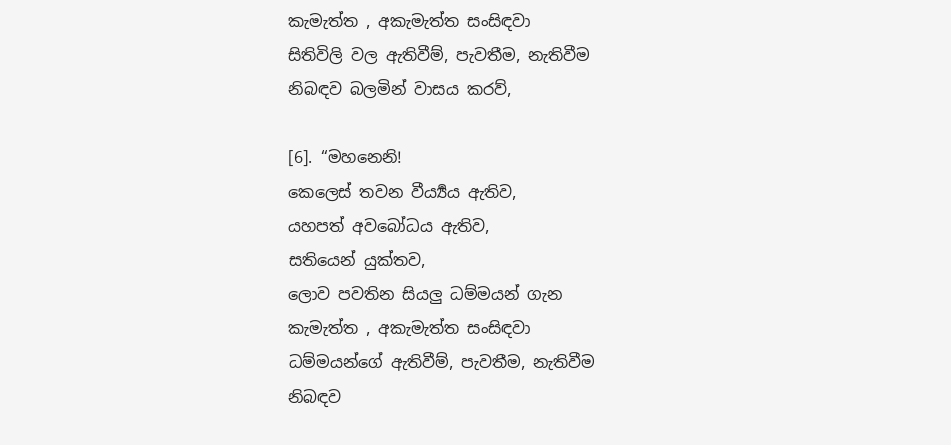කැමැත්ත , අකැමැත්ත සංසිඳවා
සිතිවිලි වල ඇතිවීම්, පැවතීම, නැතිවීම
නිබඳව බලමින් වාසය කරව්,

[6]. “මහනෙනි!
කෙලෙස් තවන වීර්‍ය්‍යය ඇතිව,
යහපත් අවබෝධය ඇතිව,
සතියෙන් යුක්තව,
ලොව පවතින සියලු ධම්මයන් ගැන
කැමැත්ත , අකැමැත්ත සංසිඳවා
ධම්මයන්ගේ ඇතිවීම්, පැවතීම, නැතිවීම
නිබඳව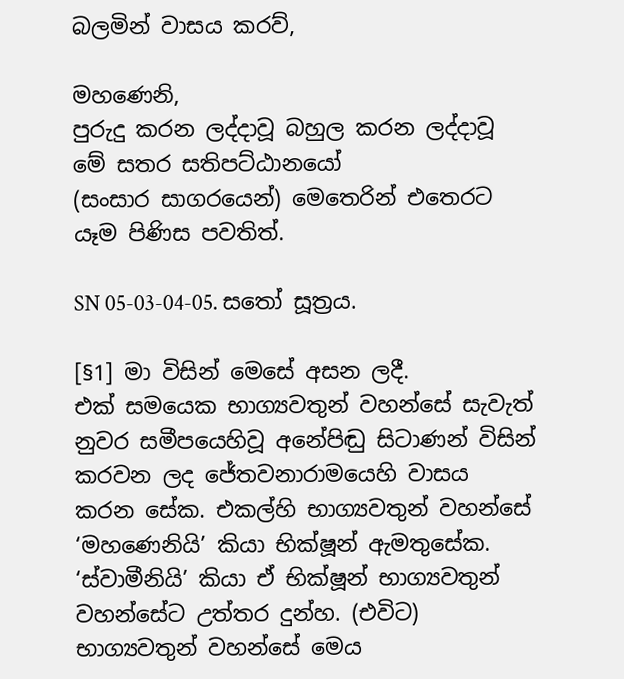බලමින් වාසය කරව්,

මහණෙනි,
පුරුදු කරන ලද්දාවූ බහුල කරන ලද්දාවූ මේ සතර සතිපට්ඨානයෝ
(සංසාර සාගරයෙන්) මෙතෙරින් එතෙරට යෑම පිණිස පවතිත්.

SN 05-03-04-05. සතෝ සූත්‍රය.

[§1] මා විසින් මෙසේ අසන ලදී.
එක් සමයෙක භාග්‍යවතුන් වහන්සේ සැවැත් නුවර සමීපයෙහිවූ අනේපිඬු සිටාණන් විසින් කරවන ලද ජේතවනාරාමයෙහි වාසය කරන සේක. එකල්හි භාග්‍යවතුන් වහන්සේ ‘මහණෙනියි’ කියා භික්ෂූන් ඇමතුසේක. ‘ස්වාමීනියි’ කියා ඒ භික්ෂූන් භාග්‍යවතුන් වහන්සේට උත්තර දුන්හ. (එවිට) භාග්‍යවතුන් වහන්සේ මෙය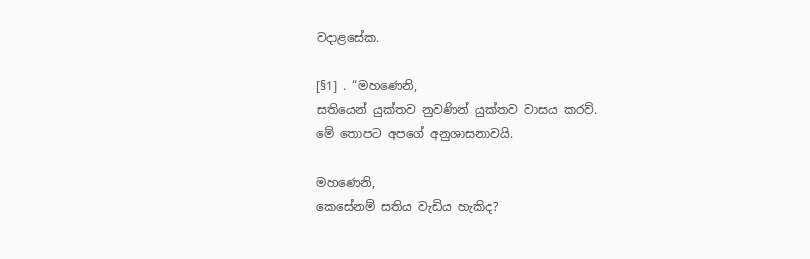වදාළසේක.

[§1] . “මහණෙනි,
සතියෙන් යුක්තව නුවණින් යුක්තව වාසය කරව්.
මේ තොපට අපගේ අනුශාසනාවයි.

මහණෙනි,
කෙසේනම් සතිය වැඩිය හැකිද?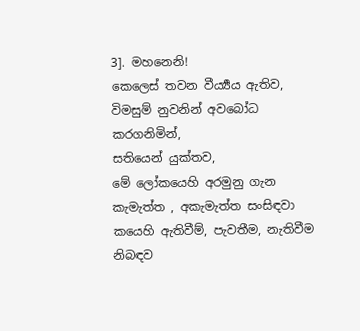3]. මහනෙනි!
කෙලෙස් තවන වීර්‍ය්‍යය ඇතිව,
විමසුම් නුවනින් අවබෝධ කරගනිමින්,
සතියෙන් යුක්තව,
මේ ලෝකයෙහි අරමුනු ගැන
කැමැත්ත , අකැමැත්ත සංසිඳවා
කයෙහි ඇතිවීම්, පැවතීම, නැතිවීම
නිබඳව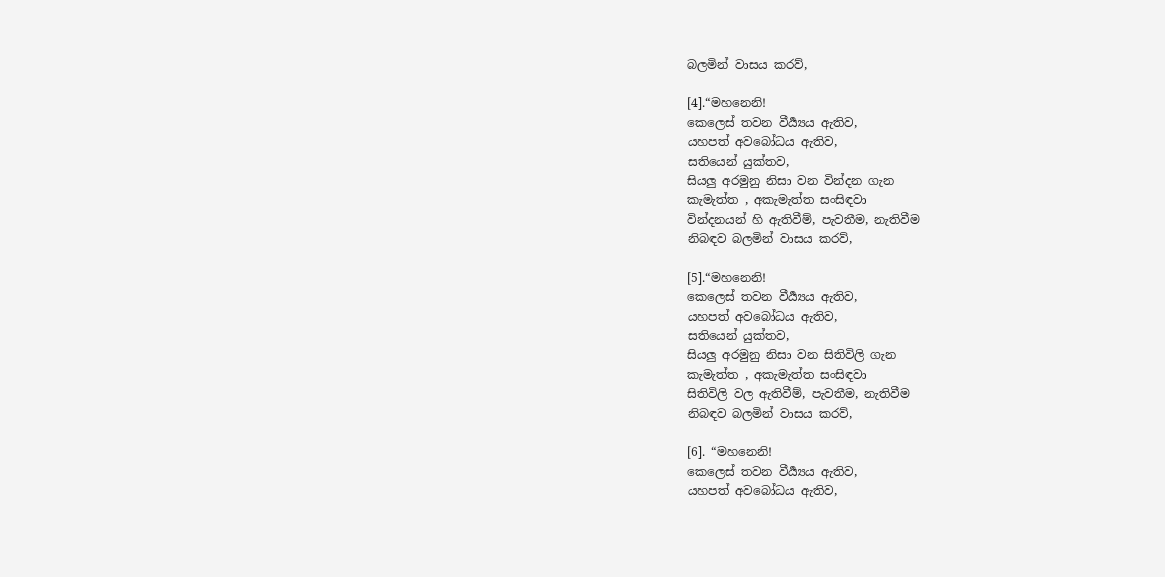බලමින් වාසය කරව්,

[4].“මහනෙනි!
කෙලෙස් තවන වීර්‍ය්‍යය ඇතිව,
යහපත් අවබෝධය ඇතිව,
සතියෙන් යුක්තව,
සියලු අරමුනු නිසා වන වින්දන ගැන
කැමැත්ත , අකැමැත්ත සංසිඳවා
වින්දනයන් හි ඇතිවීම්, පැවතීම, නැතිවීම
නිබඳව බලමින් වාසය කරව්,

[5].“මහනෙනි!
කෙලෙස් තවන වීර්‍ය්‍යය ඇතිව,
යහපත් අවබෝධය ඇතිව,
සතියෙන් යුක්තව,
සියලු අරමුනු නිසා වන සිතිවිලි ගැන
කැමැත්ත , අකැමැත්ත සංසිඳවා
සිතිවිලි වල ඇතිවීම්, පැවතීම, නැතිවීම
නිබඳව බලමින් වාසය කරව්,

[6]. “මහනෙනි!
කෙලෙස් තවන වීර්‍ය්‍යය ඇතිව,
යහපත් අවබෝධය ඇතිව,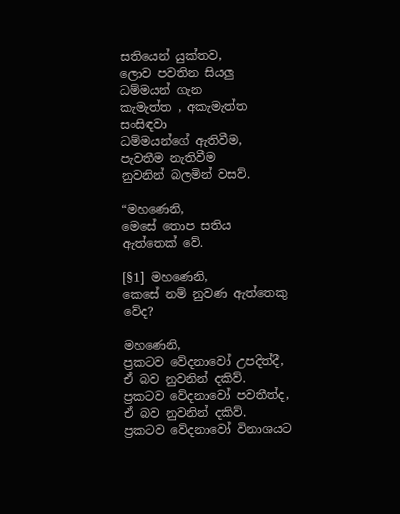සතියෙන් යුක්තව,
ලොව පවතින සියලු ධම්මයන් ගැන
කැමැත්ත , අකැමැත්ත සංසිඳවා
ධම්මයන්ගේ ඇතිවීම, පැවතීම නැතිවීම
නුවනින් බලමින් වසව්.

“මහණෙනි,
මෙසේ තොප සතිය ඇත්තෙක් වේ.

[§1] මහණෙනි,
කෙසේ නම් නුවණ ඇත්තෙකු වේද?

මහණෙනි,
ප්‍රකටව වේදනාවෝ උපදිත්දී,
ඒ බව නුවනින් දකිව්.
ප්‍රකටව වේදනාවෝ පවතීත්ද,
ඒ බව නුවනින් දකිව්.
ප්‍රකටව වේදනාවෝ විනාශයට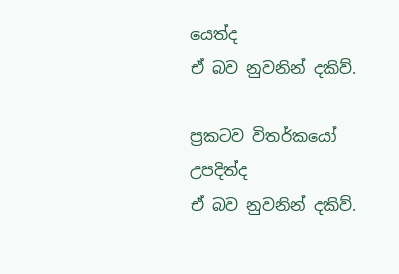යෙත්ද
ඒ බව නුවනින් දකිව්.

ප්‍රකටව විතර්කයෝ උපදිත්ද
ඒ බව නුවනින් දකිව්.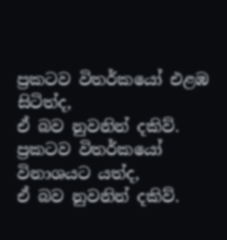ප්‍රකටව විතර්කයෝ එළඹ සිටිත්ද,
ඒ බව නුවනින් දකිව්.
ප්‍රකටව විතර්කයෝ විනාශයට යත්ද,
ඒ බව නුවනින් දකිව්.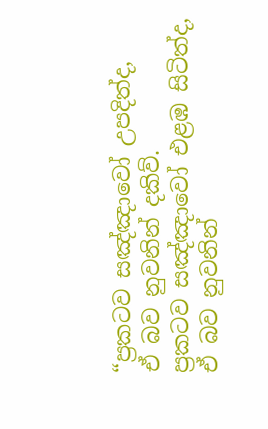“ප්‍රකටව සඤ්ඤාවෝ උපදිත්ද,
ඒ බව නුවනින් දකිව්.
ප්‍රකටව සඤ්ඤාවෝ එළඹ සිටිත්ද,
ඒ බව නුවනින්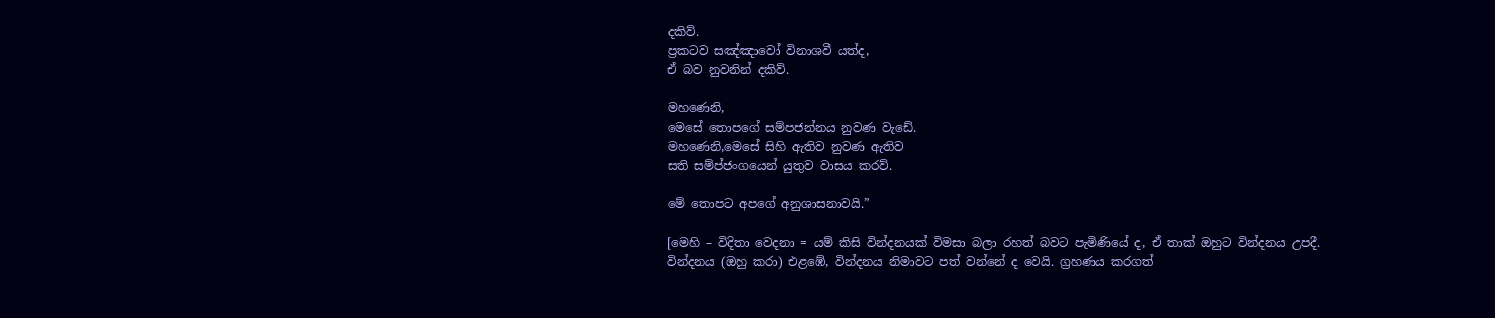දකිව්.
ප්‍රකටව සඤ්ඤාවෝ විනාශවී යත්ද,
ඒ බව නුවනින් දකිව්.

මහණෙනි,
මෙසේ තොපගේ සම්පජන්නය නුවණ වැඩේ.
මහණෙනි,මෙසේ සිහි ඇතිව නුවණ ඇතිව
සති සම්ප්ජංගයෙන් යුතුව වාසය කරව්.

මේ තොපට අපගේ අනුශාසනාවයි.”

[මෙහි – විදිතා වෙදනා = යම් කිසි වින්දනයක් විමසා බලා රහත් බවට පැමිණියේ ද, ඒ තාක් ඔහුට වින්දනය උපදී. වින්දනය (ඔහු කරා) එළඹේ, වින්දනය නිමාවට පත් වන්නේ ද වෙයි. ග්‍රහණය කරගත්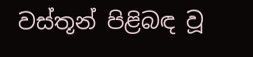වස්තූන් පිළිබඳ වූ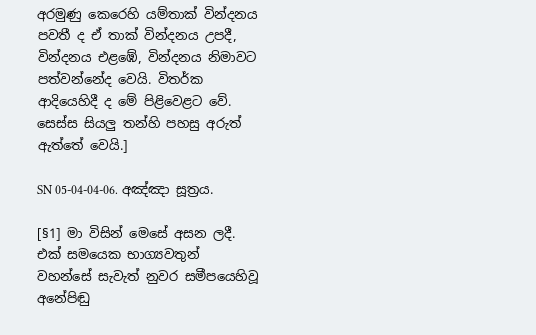අරමුණු කෙරෙහි යම්තාක් වින්දනය පවතී ද ඒ තාක් වින්දනය උපදී, වින්දනය එළඹේ, වින්දනය නිමාවට පත්වන්නේද වෙයි. විතර්ක ආදියෙහිදී ද මේ පිළිවෙළට වේ. සෙස්ස සියලු තන්හි පහසු අරුත් ඇත්තේ වෙයි.]

SN 05-04-04-06. අඤ්ඤා සූත්‍රය.

[§1] මා විසින් මෙසේ අසන ලදී.
එක් සමයෙක භාග්‍යවතුන් වහන්සේ සැවැත් නුවර සමීපයෙහිවූ අනේපිඬු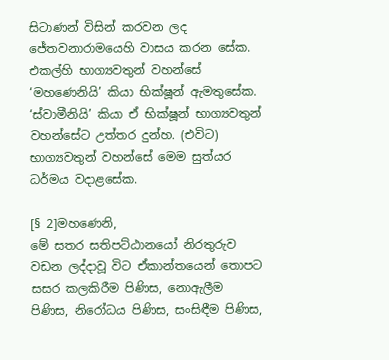සිටාණන් විසින් කරවන ලද ජේතවනාරාමයෙහි වාසය කරන සේක. එකල්හි භාග්‍යවතුන් වහන්සේ ‘මහණෙනියි’ කියා භික්ෂූන් ඇමතුසේක. ‘ස්වාමීනියි’ කියා ඒ භික්ෂූන් භාග්‍යවතුන් වහන්සේට උත්තර දුන්හ. (එවිට) භාග්‍යවතුන් වහන්සේ මෙම සුත්යර ධර්මය වදාළසේක.

[§ 2]මහණෙනි,
මේ සතර සතිපට්ඨානයෝ නිරතුරුව වඩන ලද්දාවූ විට ඒකාන්තයෙන් තොපට සසර කලකිරීම පිණිස, නොඇලීම පිණිස, නිරෝධය පිණිස, සංසිඳීම පිණිස,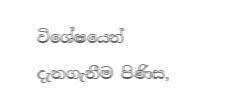විශේෂයෙන් දැනගැනීම පිණිස,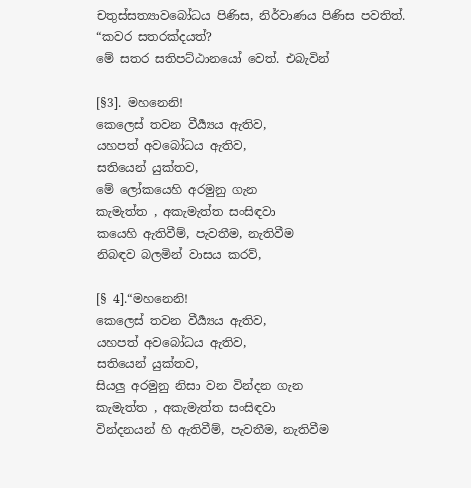චතුස්සත්‍යාවබෝධය පිණිස, නිර්වාණය පිණිස පවතිත්.
“කවර සතරක්දයත්?
මේ සතර සතිපට්ඨානයෝ වෙත්. එබැවින්

[§3]. මහනෙනි!
කෙලෙස් තවන වීර්‍ය්‍යය ඇතිව,
යහපත් අවබෝධය ඇතිව,
සතියෙන් යුක්තව,
මේ ලෝකයෙහි අරමුනු ගැන
කැමැත්ත , අකැමැත්ත සංසිඳවා
කයෙහි ඇතිවීම්, පැවතීම, නැතිවීම
නිබඳව බලමින් වාසය කරව්,

[§ 4].“මහනෙනි!
කෙලෙස් තවන වීර්‍ය්‍යය ඇතිව,
යහපත් අවබෝධය ඇතිව,
සතියෙන් යුක්තව,
සියලු අරමුනු නිසා වන වින්දන ගැන
කැමැත්ත , අකැමැත්ත සංසිඳවා
වින්දනයන් හි ඇතිවීම්, පැවතීම, නැතිවීම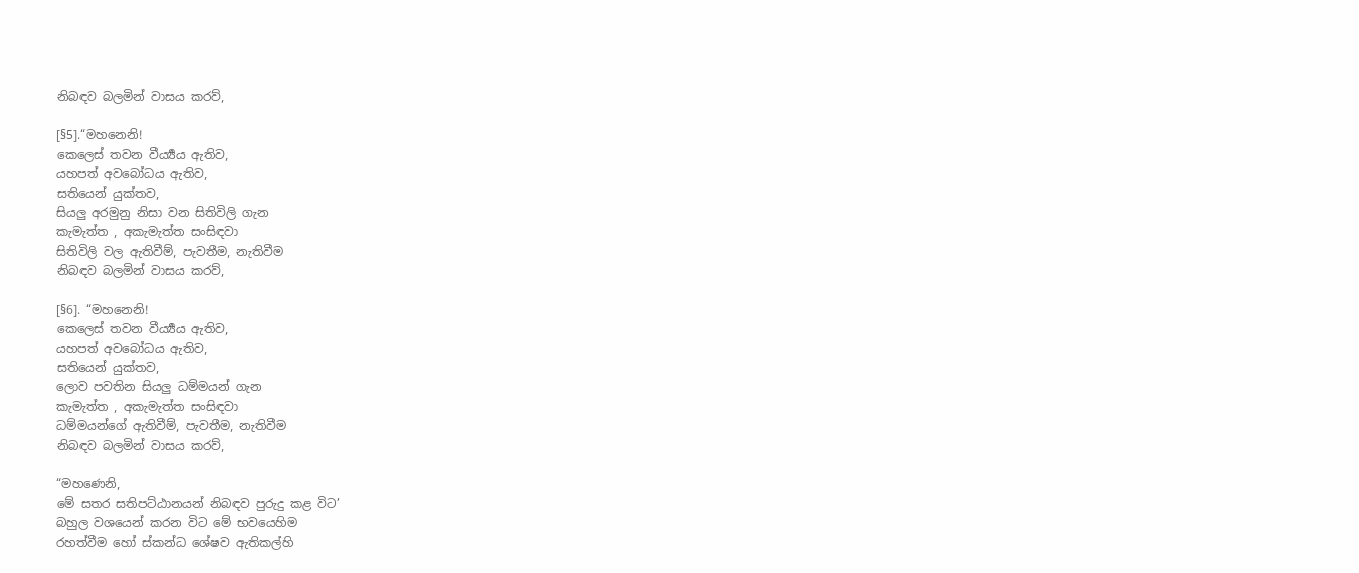නිබඳව බලමින් වාසය කරව්,

[§5].“මහනෙනි!
කෙලෙස් තවන වීර්‍ය්‍යය ඇතිව,
යහපත් අවබෝධය ඇතිව,
සතියෙන් යුක්තව,
සියලු අරමුනු නිසා වන සිතිවිලි ගැන
කැමැත්ත , අකැමැත්ත සංසිඳවා
සිතිවිලි වල ඇතිවීම්, පැවතීම, නැතිවීම
නිබඳව බලමින් වාසය කරව්,

[§6]. “මහනෙනි!
කෙලෙස් තවන වීර්‍ය්‍යය ඇතිව,
යහපත් අවබෝධය ඇතිව,
සතියෙන් යුක්තව,
ලොව පවතින සියලු ධම්මයන් ගැන
කැමැත්ත , අකැමැත්ත සංසිඳවා
ධම්මයන්ගේ ඇතිවීම්, පැවතීම, නැතිවීම
නිබඳව බලමින් වාසය කරව්,

“මහණෙනි,
මේ සතර සතිපට්ඨානයන් නිබඳව පුරුදු කළ විට’
බහුල වශයෙන් කරන විට මේ භවයෙහිම
රහත්වීම හෝ ස්කන්ධ ශේෂව ඇතිකල්හි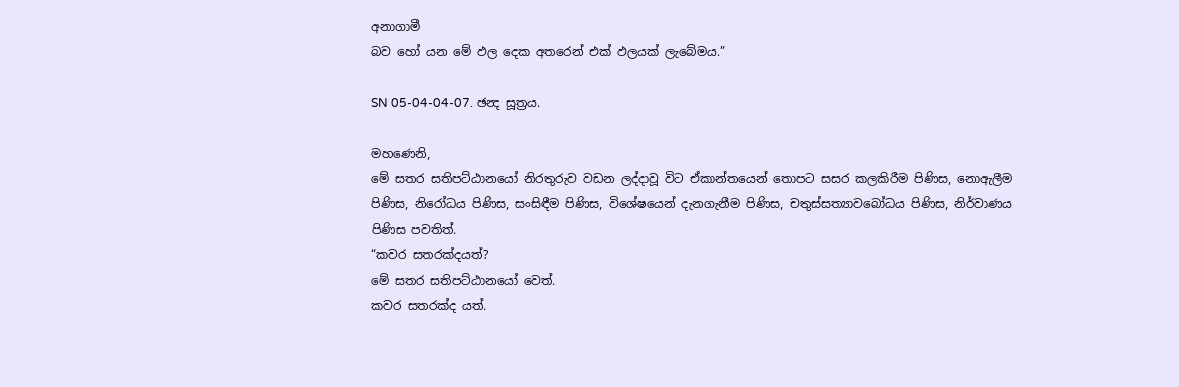අනාගාමී
බව හෝ යන මේ ඵල දෙක අතරෙන් එක් ඵලයක් ලැබේමය.”

SN 05-04-04-07. ඡන්‍ද සූත්‍රය.

මහණෙනි,
මේ සතර සතිපට්ඨානයෝ නිරතුරුව වඩන ලද්දාවූ විට ඒකාන්තයෙන් තොපට සසර කලකිරීම පිණිස, නොඇලීම පිණිස, නිරෝධය පිණිස, සංසිඳීම පිණිස, විශේෂයෙන් දැනගැනීම පිණිස, චතුස්සත්‍යාවබෝධය පිණිස, නිර්වාණය පිණිස පවතිත්.
“කවර සතරක්දයත්?
මේ සතර සතිපට්ඨානයෝ වෙත්.
කවර සතරක්ද යත්.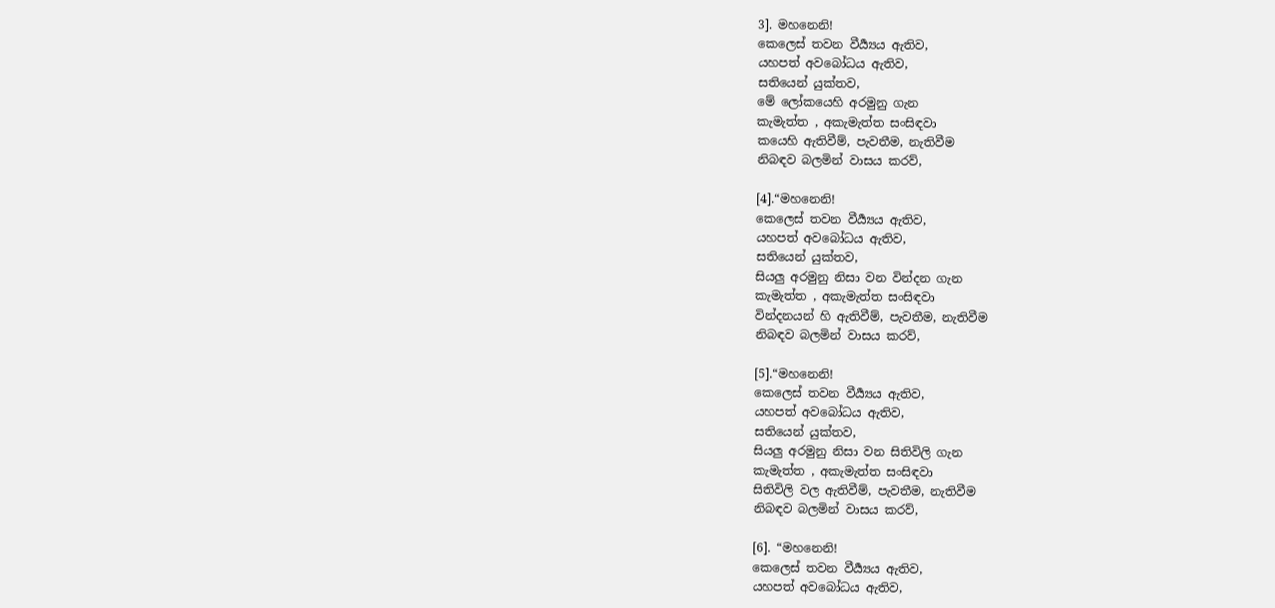3]. මහනෙනි!
කෙලෙස් තවන වීර්‍ය්‍යය ඇතිව,
යහපත් අවබෝධය ඇතිව,
සතියෙන් යුක්තව,
මේ ලෝකයෙහි අරමුනු ගැන
කැමැත්ත , අකැමැත්ත සංසිඳවා
කයෙහි ඇතිවීම්, පැවතීම, නැතිවීම
නිබඳව බලමින් වාසය කරව්,

[4].“මහනෙනි!
කෙලෙස් තවන වීර්‍ය්‍යය ඇතිව,
යහපත් අවබෝධය ඇතිව,
සතියෙන් යුක්තව,
සියලු අරමුනු නිසා වන වින්දන ගැන
කැමැත්ත , අකැමැත්ත සංසිඳවා
වින්දනයන් හි ඇතිවීම්, පැවතීම, නැතිවීම
නිබඳව බලමින් වාසය කරව්,

[5].“මහනෙනි!
කෙලෙස් තවන වීර්‍ය්‍යය ඇතිව,
යහපත් අවබෝධය ඇතිව,
සතියෙන් යුක්තව,
සියලු අරමුනු නිසා වන සිතිවිලි ගැන
කැමැත්ත , අකැමැත්ත සංසිඳවා
සිතිවිලි වල ඇතිවීම්, පැවතීම, නැතිවීම
නිබඳව බලමින් වාසය කරව්,

[6]. “මහනෙනි!
කෙලෙස් තවන වීර්‍ය්‍යය ඇතිව,
යහපත් අවබෝධය ඇතිව,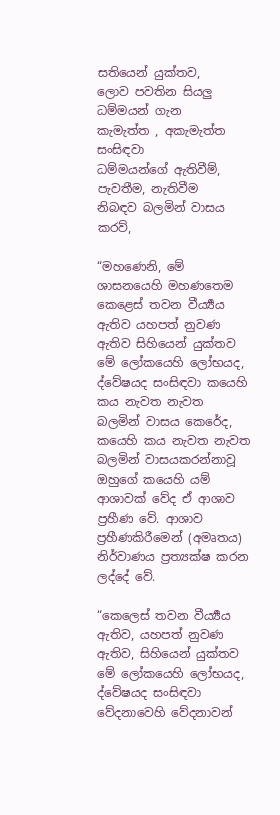සතියෙන් යුක්තව,
ලොව පවතින සියලු ධම්මයන් ගැන
කැමැත්ත , අකැමැත්ත සංසිඳවා
ධම්මයන්ගේ ඇතිවීම්, පැවතීම, නැතිවීම
නිබඳව බලමින් වාසය කරව්,

“මහණෙනි, මේ ශාසනයෙහි මහණතෙම කෙළෙස් තවන වීර්‍ය්‍යය ඇතිව යහපත් නුවණ ඇතිව සිහියෙන් යුක්තව මේ ලෝකයෙහි ලෝභයද, ද්වේෂයද සංසිඳවා කයෙහි කය නැවත නැවත බලමින් වාසය කෙරේද, කයෙහි කය නැවත නැවත බලමින් වාසයකරන්නාවූ ඔහුගේ කයෙහි යම් ආශාවක් වේද ඒ ආශාව ප්‍රහීණ වේ. ආශාව ප්‍රහීණකිරීමෙන් (අමෘතය) නිර්වාණය ප්‍රත්‍යක්ෂ කරන ලද්දේ වේ.

“කෙලෙස් තවන වීර්‍ය්‍යය ඇතිව, යහපත් නුවණ ඇතිව, සිහියෙන් යුක්තව මේ ලෝකයෙහි ලෝභයද, ද්වේෂයද සංසිඳවා වේදනාවෙහි වේදනාවන්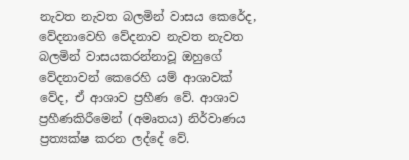නැවත නැවත බලමින් වාසය කෙරේද, වේදනාවෙහි වේදනාව නැවත නැවත බලමින් වාසයකරන්නාවූ ඔහුගේ වේදනාවන් කෙරෙහි යම් ආශාවක් වේද, ඒ ආශාව ප්‍රහීණ වේ. ආශාව ප්‍රහීණකිරීමෙන් (අමෘතය) නිර්වාණය ප්‍රත්‍යක්ෂ කරන ලද්දේ වේ.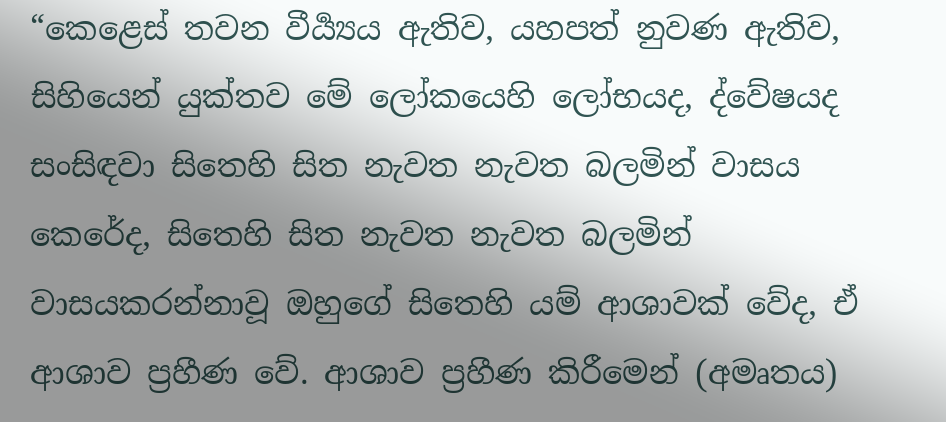“කෙළෙස් තවන වීර්‍ය්‍යය ඇතිව, යහපත් නුවණ ඇතිව, සිහියෙන් යුක්තව මේ ලෝකයෙහි ලෝභයද, ද්වේෂයද සංසිඳවා සිතෙහි සිත නැවත නැවත බලමින් වාසය කෙරේද, සිතෙහි සිත නැවත නැවත බලමින් වාසයකරන්නාවූ ඔහුගේ සිතෙහි යම් ආශාවක් වේද, ඒ ආශාව ප්‍රහීණ වේ. ආශාව ප්‍රහීණ කිරීමෙන් (අමෘතය)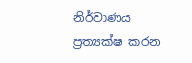නිර්වාණය ප්‍රත්‍යක්ෂ කරන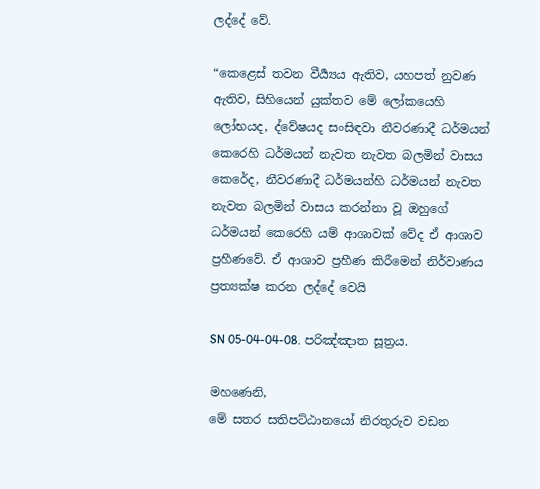ලද්දේ වේ.

“කෙළෙස් තවන වීර්‍ය්‍යය ඇතිව, යහපත් නුවණ ඇතිව, සිහියෙන් යුක්තව මේ ලෝකයෙහි ලෝභයද, ද්වේෂයද සංසිඳවා නීවරණාදී ධර්මයන් කෙරෙහි ධර්මයන් නැවත නැවත බලමින් වාසය කෙරේද, නීවරණාදී ධර්මයන්හි ධර්මයන් නැවත නැවත බලමින් වාසය කරන්නා වූ ඔහුගේ ධර්මයන් කෙරෙහි යම් ආශාවක් වේද ඒ ආශාව ප්‍රහීණවේ. ඒ ආශාව ප්‍රහීණ කිරීමෙන් නිර්වාණය ප්‍රත්‍යක්ෂ කරන ලද්දේ වෙයි

SN 05-04-04-08. පරිඤ්ඤාත සූත්‍රය.

මහණෙනි,
මේ සතර සතිපට්ඨානයෝ නිරතුරුව වඩන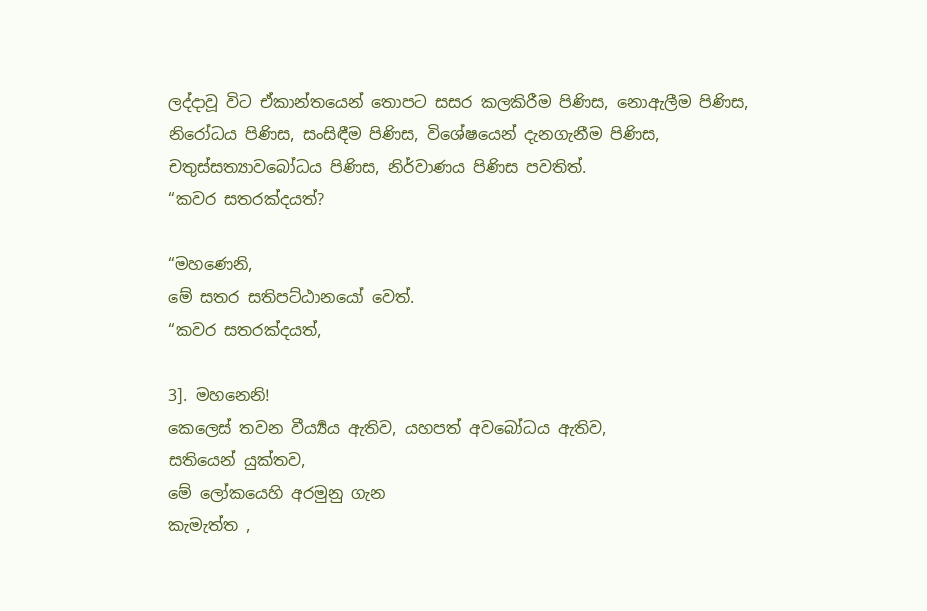ලද්දාවූ විට ඒකාන්තයෙන් තොපට සසර කලකිරීම පිණිස, නොඇලීම පිණිස, නිරෝධය පිණිස, සංසිඳීම පිණිස, විශේෂයෙන් දැනගැනීම පිණිස, චතුස්සත්‍යාවබෝධය පිණිස, නිර්වාණය පිණිස පවතිත්.
“කවර සතරක්දයත්?

“මහණෙනි,
මේ සතර සතිපට්ඨානයෝ වෙත්.
“කවර සතරක්දයත්,

3]. මහනෙනි!
කෙලෙස් තවන වීර්‍ය්‍යය ඇතිව, යහපත් අවබෝධය ඇතිව,
සතියෙන් යුක්තව,
මේ ලෝකයෙහි අරමුනු ගැන
කැමැත්ත ,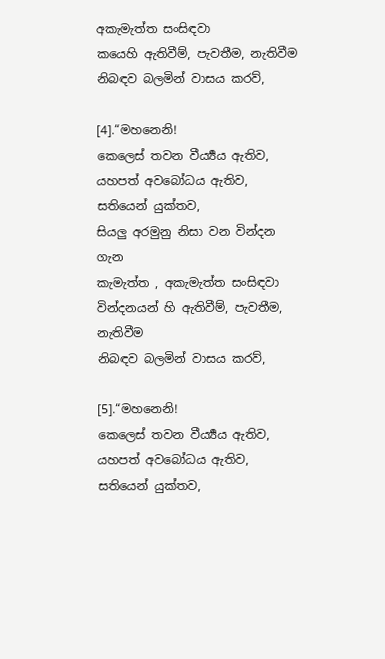අකැමැත්ත සංසිඳවා
කයෙහි ඇතිවීම්, පැවතීම, නැතිවීම
නිබඳව බලමින් වාසය කරව්,

[4].“මහනෙනි!
කෙලෙස් තවන වීර්‍ය්‍යය ඇතිව,
යහපත් අවබෝධය ඇතිව,
සතියෙන් යුක්තව,
සියලු අරමුනු නිසා වන වින්දන ගැන
කැමැත්ත , අකැමැත්ත සංසිඳවා
වින්දනයන් හි ඇතිවීම්, පැවතීම, නැතිවීම
නිබඳව බලමින් වාසය කරව්,

[5].“මහනෙනි!
කෙලෙස් තවන වීර්‍ය්‍යය ඇතිව,
යහපත් අවබෝධය ඇතිව,
සතියෙන් යුක්තව,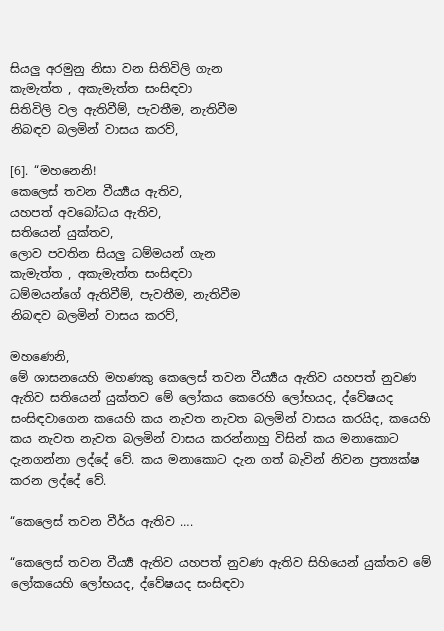සියලු අරමුනු නිසා වන සිතිවිලි ගැන
කැමැත්ත , අකැමැත්ත සංසිඳවා
සිතිවිලි වල ඇතිවීම්, පැවතීම, නැතිවීම
නිබඳව බලමින් වාසය කරව්,

[6]. “මහනෙනි!
කෙලෙස් තවන වීර්‍ය්‍යය ඇතිව,
යහපත් අවබෝධය ඇතිව,
සතියෙන් යුක්තව,
ලොව පවතින සියලු ධම්මයන් ගැන
කැමැත්ත , අකැමැත්ත සංසිඳවා
ධම්මයන්ගේ ඇතිවීම්, පැවතීම, නැතිවීම
නිබඳව බලමින් වාසය කරව්,

මහණෙනි,
මේ ශාසනයෙහි මහණකු කෙලෙස් තවන වීර්‍ය්‍යය ඇතිව යහපත් නුවණ ඇතිව සතියෙන් යුක්තව මේ ලෝකය කෙරෙහි ලෝභයද, ද්වේෂයද සංසිඳවාගෙන කයෙහි කය නැවත නැවත බලමින් වාසය කරයිද, කයෙහි කය නැවත නැවත බලමින් වාසය කරන්නාහු විසින් කය මනාකොට දැනගන්නා ලද්දේ වේ. කය මනාකොට දැන ගත් බැවින් නිවන ප්‍රත්‍යක්ෂ කරන ලද්දේ වේ.

“කෙලෙස් තවන වීර්ය ඇතිව ….

“කෙලෙස් තවන වීර්‍ය්‍ය ඇතිව යහපත් නුවණ ඇතිව සිහියෙන් යුක්තව මේ ලෝකයෙහි ලෝභයද, ද්වේෂයද සංසිඳවා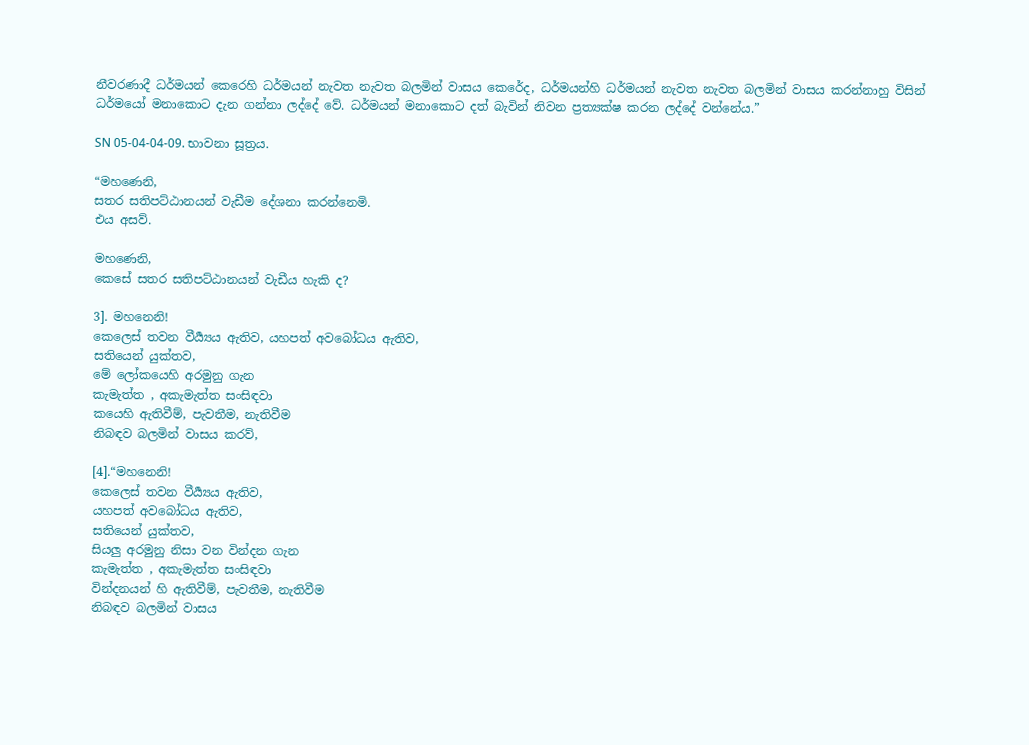නීවරණාදී ධර්මයන් කෙරෙහි ධර්මයන් නැවත නැවත බලමින් වාසය කෙරේද, ධර්මයන්හි ධර්මයන් නැවත නැවත බලමින් වාසය කරන්නාහු විසින් ධර්මයෝ මනාකොට දැන ගන්නා ලද්දේ වේ. ධර්මයන් මනාකොට දත් බැවින් නිවන ප්‍රත්‍යක්ෂ කරන ලද්දේ වන්නේය.”

SN 05-04-04-09. භාවනා සූත්‍රය.

“මහණෙනි,
සතර සතිපට්ඨානයන් වැඩීම දේශනා කරන්නෙමි.
එය අසව්.

මහණෙනි,
කෙසේ සතර සතිපට්ඨානයන් වැඩීය හැකි ද?

3]. මහනෙනි!
කෙලෙස් තවන වීර්‍ය්‍යය ඇතිව, යහපත් අවබෝධය ඇතිව,
සතියෙන් යුක්තව,
මේ ලෝකයෙහි අරමුනු ගැන
කැමැත්ත , අකැමැත්ත සංසිඳවා
කයෙහි ඇතිවීම්, පැවතීම, නැතිවීම
නිබඳව බලමින් වාසය කරව්,

[4].“මහනෙනි!
කෙලෙස් තවන වීර්‍ය්‍යය ඇතිව,
යහපත් අවබෝධය ඇතිව,
සතියෙන් යුක්තව,
සියලු අරමුනු නිසා වන වින්දන ගැන
කැමැත්ත , අකැමැත්ත සංසිඳවා
වින්දනයන් හි ඇතිවීම්, පැවතීම, නැතිවීම
නිබඳව බලමින් වාසය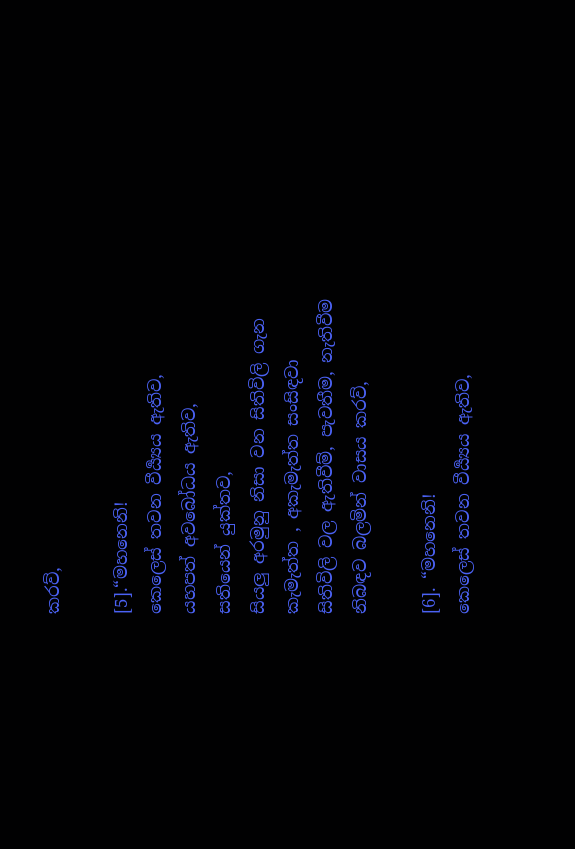කරව්,

[5].“මහනෙනි!
කෙලෙස් තවන වීර්‍ය්‍යය ඇතිව,
යහපත් අවබෝධය ඇතිව,
සතියෙන් යුක්තව,
සියලු අරමුනු නිසා වන සිතිවිලි ගැන
කැමැත්ත , අකැමැත්ත සංසිඳවා
සිතිවිලි වල ඇතිවීම්, පැවතීම, නැතිවීම
නිබඳව බලමින් වාසය කරව්,

[6]. “මහනෙනි!
කෙලෙස් තවන වීර්‍ය්‍යය ඇතිව,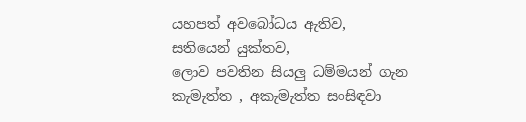යහපත් අවබෝධය ඇතිව,
සතියෙන් යුක්තව,
ලොව පවතින සියලු ධම්මයන් ගැන
කැමැත්ත , අකැමැත්ත සංසිඳවා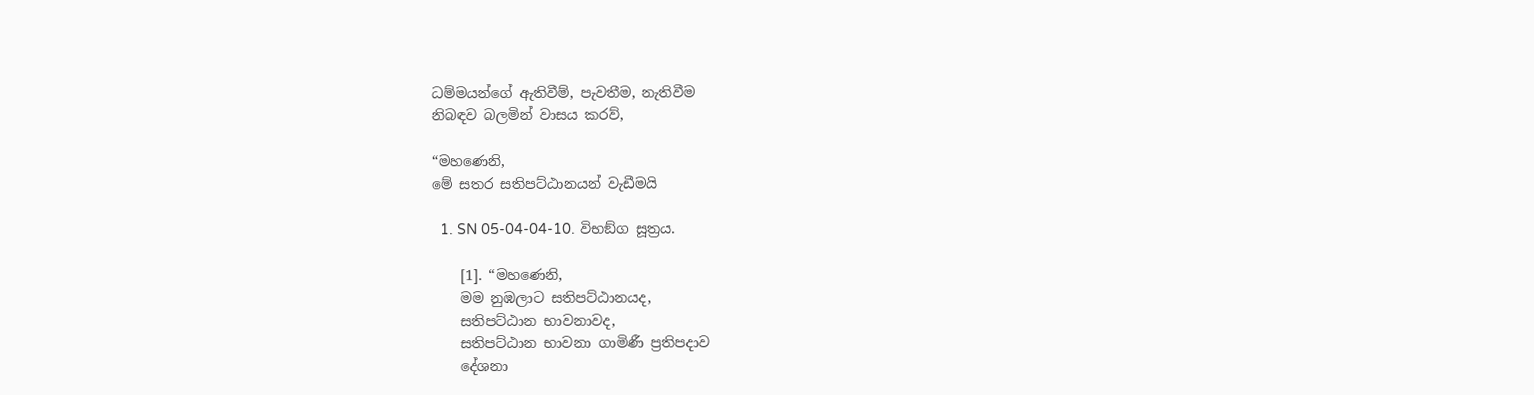ධම්මයන්ගේ ඇතිවීම්, පැවතීම, නැතිවීම
නිබඳව බලමින් වාසය කරව්,

“මහණෙනි,
මේ සතර සතිපට්ඨානයන් වැඩීමයි

  1. SN 05-04-04-10. විභඞ්ග සූත්‍රය.

    [1]. “මහණෙනි,
    මම නුඹලාට සතිපට්ඨානයද,
    සතිපට්ඨාන භාවනාවද,
    සතිපට්ඨාන භාවනා ගාමිණී ප්‍රතිපදාව
    දේශනා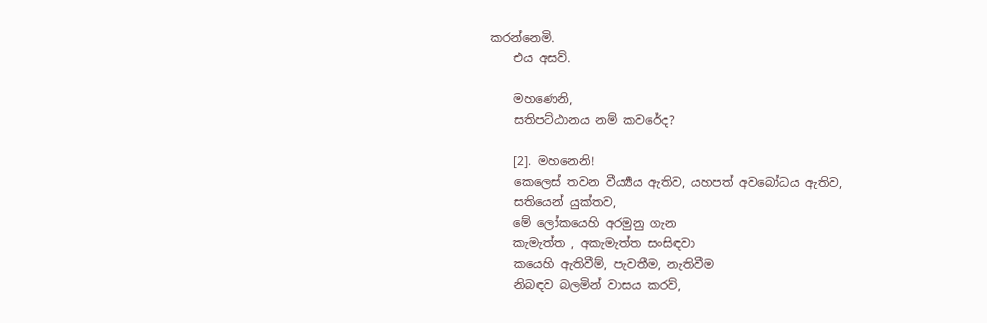කරන්නෙමි.
    එය අසව්.

    මහණෙනි,
    සතිපට්ඨානය නම් කවරේද?

    [2]. මහනෙනි!
    කෙලෙස් තවන වීර්‍ය්‍යය ඇතිව, යහපත් අවබෝධය ඇතිව,
    සතියෙන් යුක්තව,
    මේ ලෝකයෙහි අරමුනු ගැන
    කැමැත්ත , අකැමැත්ත සංසිඳවා
    කයෙහි ඇතිවීම්, පැවතීම, නැතිවීම
    නිබඳව බලමින් වාසය කරව්,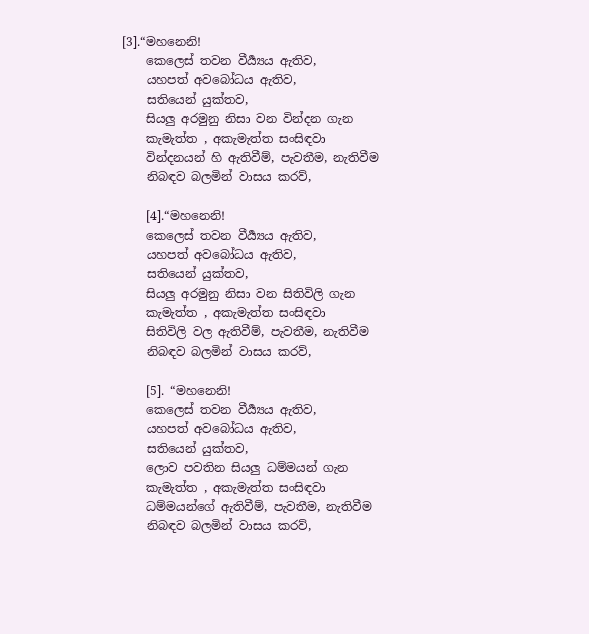[3].“මහනෙනි!
    කෙලෙස් තවන වීර්‍ය්‍යය ඇතිව,
    යහපත් අවබෝධය ඇතිව,
    සතියෙන් යුක්තව,
    සියලු අරමුනු නිසා වන වින්දන ගැන
    කැමැත්ත , අකැමැත්ත සංසිඳවා
    වින්දනයන් හි ඇතිවීම්, පැවතීම, නැතිවීම
    නිබඳව බලමින් වාසය කරව්,

    [4].“මහනෙනි!
    කෙලෙස් තවන වීර්‍ය්‍යය ඇතිව,
    යහපත් අවබෝධය ඇතිව,
    සතියෙන් යුක්තව,
    සියලු අරමුනු නිසා වන සිතිවිලි ගැන
    කැමැත්ත , අකැමැත්ත සංසිඳවා
    සිතිවිලි වල ඇතිවීම්, පැවතීම, නැතිවීම
    නිබඳව බලමින් වාසය කරව්,

    [5]. “මහනෙනි!
    කෙලෙස් තවන වීර්‍ය්‍යය ඇතිව,
    යහපත් අවබෝධය ඇතිව,
    සතියෙන් යුක්තව,
    ලොව පවතින සියලු ධම්මයන් ගැන
    කැමැත්ත , අකැමැත්ත සංසිඳවා
    ධම්මයන්ගේ ඇතිවීම්, පැවතීම, නැතිවීම
    නිබඳව බලමින් වාසය කරව්,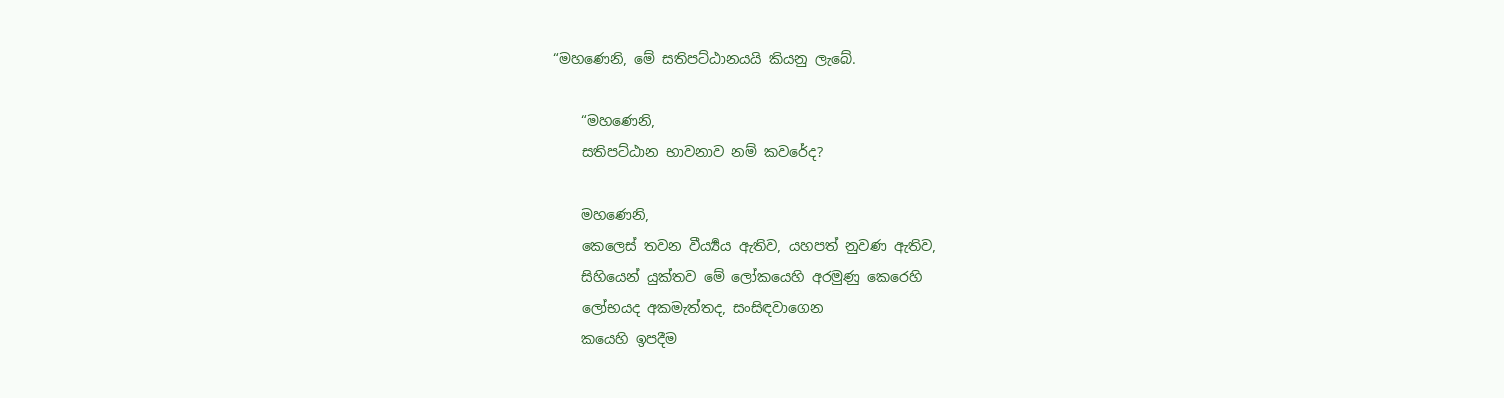“මහණෙනි, මේ සතිපට්ඨානයයි කියනු ලැබේ.

    “මහණෙනි,
    සතිපට්ඨාන භාවනාව නම් කවරේද?

    මහණෙනි,
    කෙලෙස් තවන වීර්‍ය්‍යය ඇතිව, යහපත් නුවණ ඇතිව,
    සිහියෙන් යුක්තව මේ ලෝකයෙහි අරමුණු කෙරෙහි
    ලෝභයද අකමැත්තද, සංසිඳවාගෙන
    කයෙහි ඉපදීම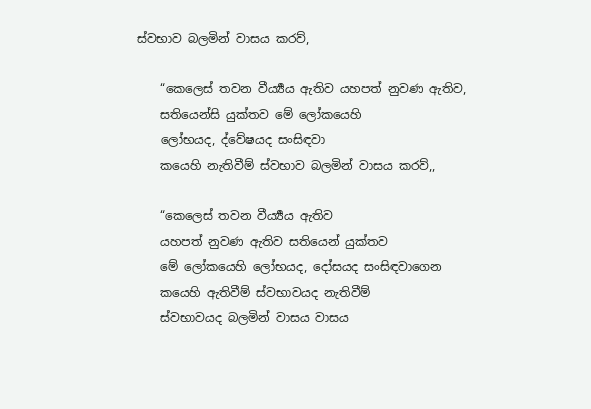ස්වභාව බලමින් වාසය කරව්,

    “කෙලෙස් තවන වීර්‍ය්‍යය ඇතිව යහපත් නුවණ ඇතිව,
    සතියෙන්සි යුක්තව මේ ලෝකයෙහි
    ලෝභයද, ද්වේෂයද සංසිඳවා
    කයෙහි නැතිවීම් ස්වභාව බලමින් වාසය කරව්,,

    “කෙලෙස් තවන වීර්‍ය්‍යය ඇතිව
    යහපත් නුවණ ඇතිව සතියෙන් යුක්තව
    මේ ලෝකයෙහි ලෝභයද, දෝසයද සංසිඳවාගෙන
    කයෙහි ඇතිවීම් ස්වභාවයද නැතිවීම්
    ස්වභාවයද බලමින් වාසය වාසය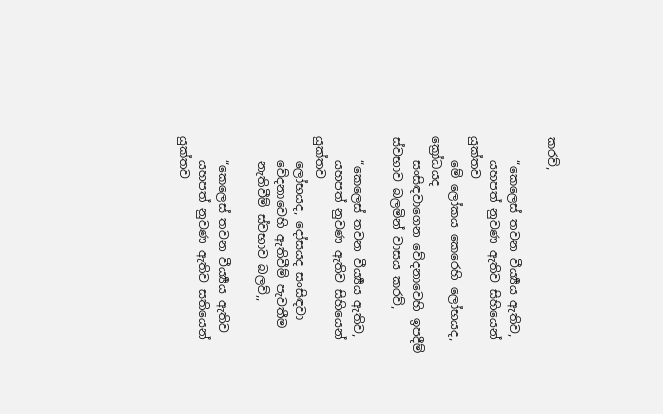කරව්,

    “කෙලෙස් තවන වීර්‍ය්‍යය ඇතිව,
    යහපත් නුවණ ඇතිව සිහියෙන් යුක්තව
    මේ ලෝකය කෙරෙහි ලෝභයද, ක්‍රෝධයද
    සංසිඳවාගෙන වේදනාවෙහි ඉපදීම් ස්වභාව බලමින් වාසය කරව්,

    “කෙලෙස් තවන වීර්‍ය්‍යය ඇතිව,
    යහපත් නුවණ ඇතිව සිහියෙන් යුක්තව
    ලෝභයද, දෝසයද සංසිඳවා
    වේදනාවෙහි ඇතිවීම් පැවතීම
    නැතිවීම් ස්වභාව බලව්,,

    “කෙලෙස් තවන වීර්‍ය්‍යය ඇතිව
    යහපත් නුවණ ඇතිව සතියෙන් යුක්තව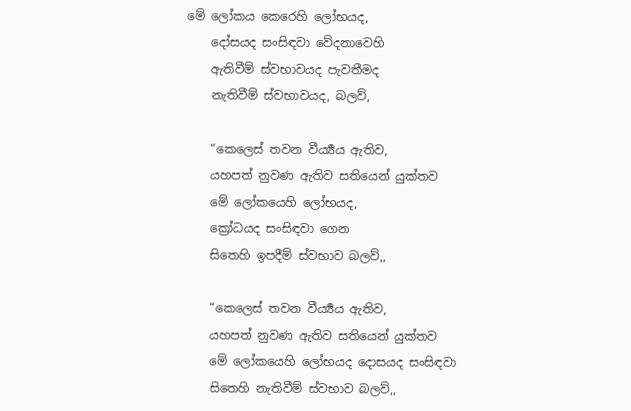මේ ලෝකය කෙරෙහි ලෝභයද,
    දෝසයද සංසිඳවා වේදනාවෙහි
    ඇතිවීම් ස්වභාවයද පැවතීමද
    නැතිවීම් ස්වභාවයද, බලව්,

    “කෙලෙස් තවන වීර්‍ය්‍යය ඇතිව,
    යහපත් නුවණ ඇතිව සතියෙන් යුක්තව
    මේ ලෝකයෙහි ලෝභයද,
    ක්‍රෝධයද සංසිඳවා ගෙන
    සිතෙහි ඉපදීම් ස්වභාව බලව්,,

    “කෙලෙස් තවන වීර්‍ය්‍යය ඇතිව,
    යහපත් නුවණ ඇතිව සතියෙන් යුක්තව
    මේ ලෝකයෙහි ලෝභයද දොසයද සංසිඳවා
    සිතෙහි නැතිවීම් ස්වභාව බලව්,,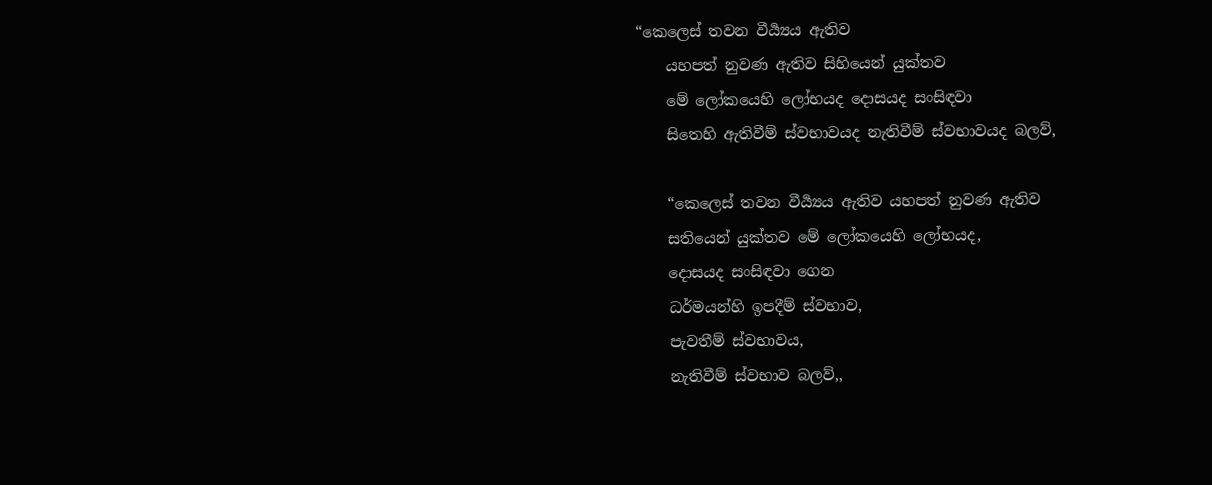“කෙලෙස් තවන වීර්‍ය්‍යය ඇතිව
    යහපත් නුවණ ඇතිව සිහියෙන් යුක්තව
    මේ ලෝකයෙහි ලෝභයද දොසයද සංසිඳවා
    සිතෙහි ඇතිවීම් ස්වභාවයද නැතිවීම් ස්වභාවයද බලව්,

    “කෙලෙස් තවන වීර්‍ය්‍යය ඇතිව යහපත් නුවණ ඇතිව
    සතියෙන් යුක්තව මේ ලෝකයෙහි ලෝභයද,
    දොසයද සංසිඳවා ගෙන
    ධර්මයන්හි ඉපදීම් ස්වභාව,
    පැවතීම් ස්වභාවය,
    නැතිවීම් ස්වභාව බලව්,,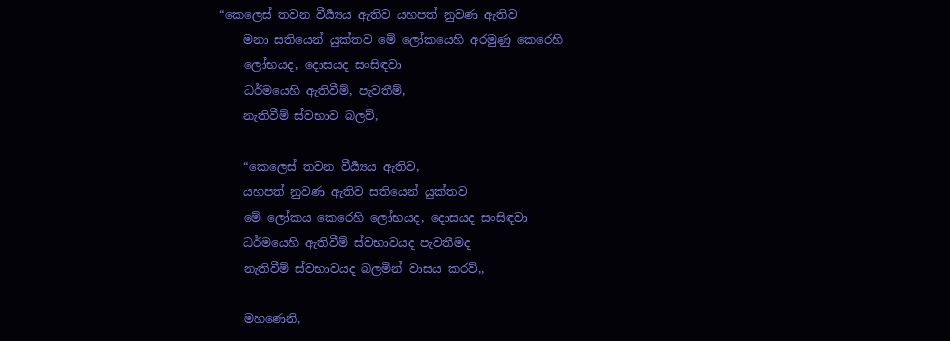“කෙලෙස් තවන වීර්‍ය්‍යය ඇතිව යහපත් නුවණ ඇතිව
    මනා සතියෙන් යුක්තව මේ ලෝකයෙහි අරමුණු කෙරෙහි
    ලෝභයද, දොසයද සංසිඳවා
    ධර්මයෙහි ඇතිවීම්, පැවතීම්,
    නැතිවීම් ස්වභාව බලව්,

    “කෙලෙස් තවන වීර්‍ය්‍යය ඇතිව,
    යහපත් නුවණ ඇතිව සතියෙන් යුක්තව
    මේ ලෝකය කෙරෙහි ලෝභයද, දොසයද සංසිඳවා
    ධර්මයෙහි ඇතිවීම් ස්වභාවයද පැවතීමද
    නැතිවීම් ස්වභාවයද බලමින් වාසය කරව්,,

    මහණෙනි,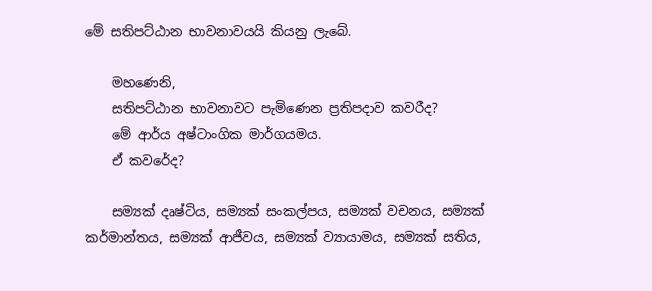මේ සතිපට්ඨාන භාවනාවයයි කියනු ලැබේ.

    මහණෙනි,
    සතිපට්ඨාන භාවනාවට පැමිණෙන ප්‍රතිපදාව කවරීද?
    මේ ආර්ය අෂ්ටාංගික මාර්ගයමය.
    ඒ කවරේද?

    සම්‍යක් දෘෂ්ටිය, සම්‍යක් සංකල්පය, සම්‍යක් වචනය, සම්‍යක් කර්මාන්තය, සම්‍යක් ආජීවය, සම්‍යක් ව්‍යායාමය, සම්‍යක් සතිය,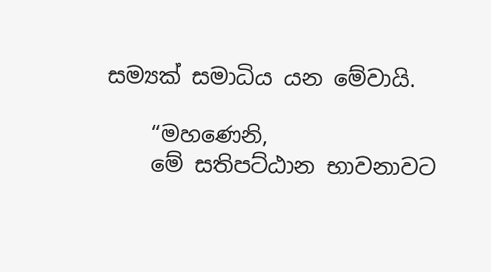සම්‍යක් සමාධිය යන මේවායි.

    “මහණෙනි,
    මේ සතිපට්ඨාන භාවනාවට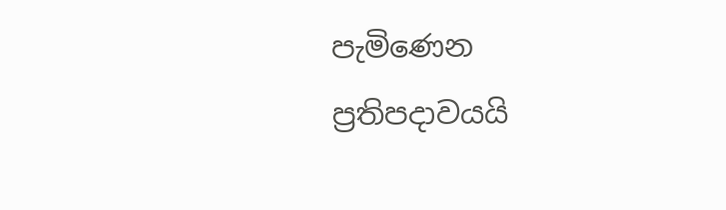පැමිණෙන ප්‍රතිපදාවයයි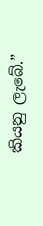කියනු ලැබේ.”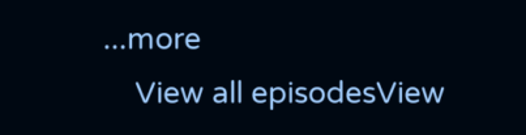...more
    View all episodesView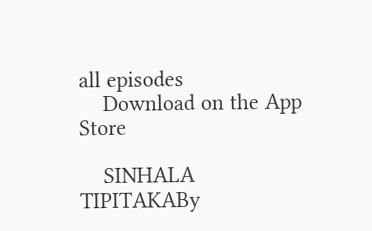all episodes
    Download on the App Store

    SINHALA TIPITAKABy